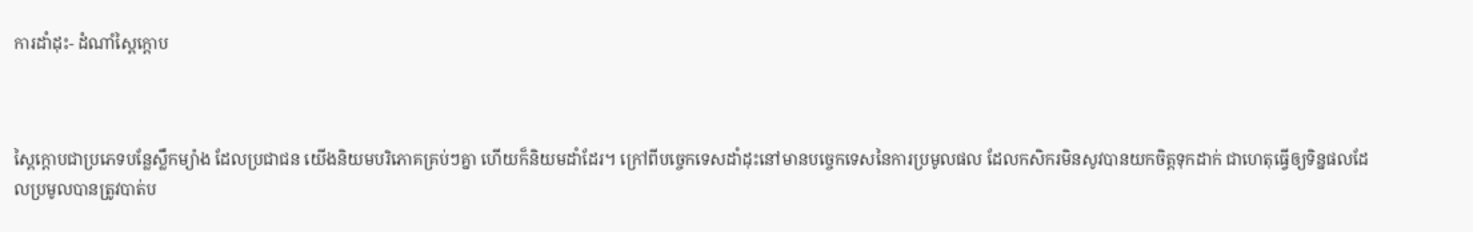ការដាំដុះ- ដំណាំស្ពៃក្តោប



ស្ពៃក្តោបជាប្រភេទបន្លែស្លឹកម្យ៉ាង ដែលប្រជាជន យើងនិយមបរិភោគគ្រប់ៗគ្នា ហើយក៏និយមដាំដែរ។ ក្រៅពីបច្ចេកទេសដាំដុះនៅមានបច្ចេកទេសនៃការប្រមូលផល ដែលកសិករមិនសូវបានយកចិត្តទុកដាក់ ជាហេតុធ្វើឲ្យទិន្នផលដែលប្រមូលបានត្រូវបាត់ប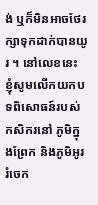ង់ ឬក៏មិនអាចថែរក្សាទុកដាក់បានយូរ ។ នៅលេខនេះ ខ្ញុំសូមលើកយកបទពិសោធន៍របស់កសិករនៅ ភូមិក្នុងព្រែក និងភូមិអូររំចេក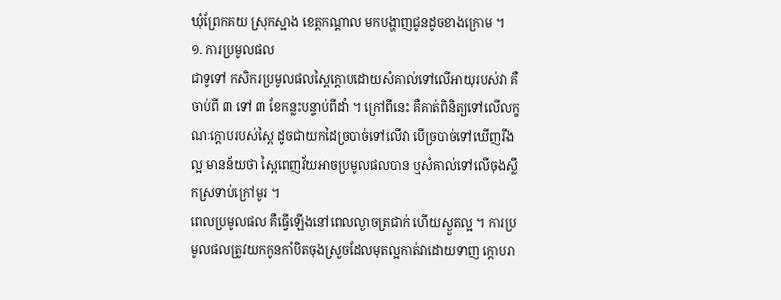ឃុំព្រែកគយ ស្រុកស្អាង ខេត្តកណ្តាល មកបង្ហាញជូនដូចខាងក្រោម ។
១. ការប្រមូលផល
ជាទូទៅ កសិករប្រមូលផលស្ពៃក្តោបដោយសំគាល់ទៅលើអាយុរបស់វា គឺចាប់ពី ៣ ទៅ ៣ ខែកន្លះបន្ទាប់ពីដាំ ។ ក្រៅពីនេះ គឺគាត់ពិនិត្យទៅលើលក្ខណៈក្តោបរបស់ស្ពៃ ដូចជាយកដៃច្របាច់ទៅលើវា បើច្របាច់ទៅឃើញរឹងល្អ មានន័យថា ស្ពៃពេញវ័យអាចប្រមូលផលបាន ឬសំគាល់ទៅលើចុងស្លឹកស្រទាប់ក្រៅមូរ ។
ពេលប្រមូលផល គឺធ្វើឡើងនៅពេលល្ងាចត្រជាក់ ហើយស្ងួតល្អ ។ ការប្រមូលផលត្រូវយកកូនកាំបិតចុងស្រួចដែលមុតល្អកាត់វាដោយទាញ ក្តោបរា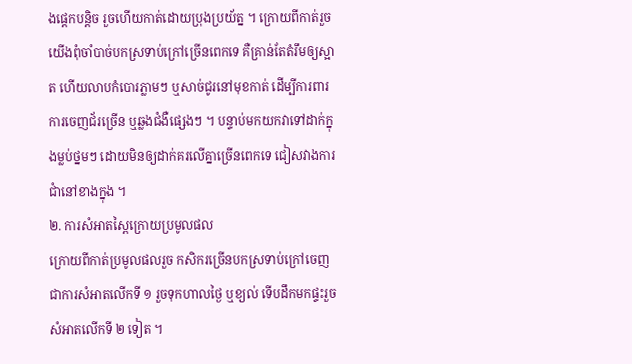ងផ្តេកបន្តិច រួចហើយកាត់ដោយប្រុងប្រយ័ត្ន ។ ក្រោយពីកាត់រួច យើងពុំចាំបាច់បកស្រទាប់ក្រៅច្រើនពេកទេ គឺគ្រាន់តែតំរឹមឲ្យស្អាត ហើយលាបកំបោរភ្លាមៗ ឬសាច់ជូរនៅមុខកាត់ ដើម្បីការពារការចេញជ័រច្រើន ឬឆ្លងជំងឺផ្សេងៗ ។ បន្ទាប់មកយកវាទៅដាក់ក្នុងម្លប់ថ្នមៗ ដោយមិនឲ្យដាក់គរលើគ្នាច្រើនពេកទេ ជៀសវាងការជាំនៅខាងក្នុង ។
២. ការសំអាតស្ពៃក្រោយប្រមូលផល
ក្រោយពីកាត់ប្រមូលផលរួច កសិករច្រើនបកស្រទាប់ក្រៅចេញជាការសំអាតលើកទី ១ រួចទុកហាលថ្ងៃ ឬខ្យល់ ទើបដឹកមកផ្ទះរួចសំអាតលើកទី ២ ទៀត ។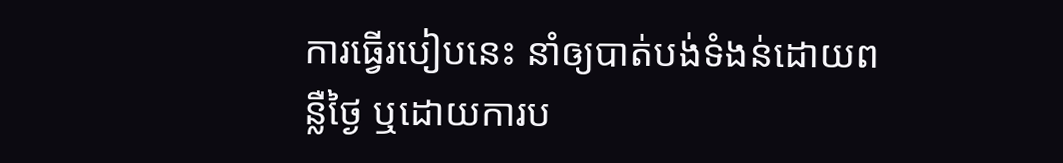ការធ្វើរបៀបនេះ នាំឲ្យបាត់បង់ទំងន់ដោយពន្លឺថ្ងៃ ឬដោយការប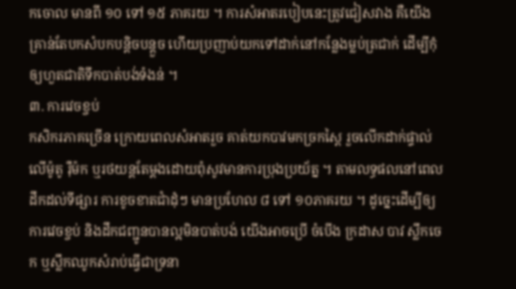កចោល មានពី ១០ ទៅ ១៥ ភាគរយ ។ ការសំអាតរបៀបនេះត្រូវជៀសវាង គឺយើងគ្រាន់តែបកសំបកបន្តិចបន្តួច ហើយប្រញាប់យកទៅដាក់នៅកន្លែងម្លប់ត្រជាក់ ដើម្បីកុំឲ្យហួតជាតិទឹកបាត់បង់ទំងន់ ។
៣. ការវេចខ្ចប់
កសិករភាគច្រើន ក្រោយពេលសំអាតរួច គាត់យកបាវមកច្រកស្ពៃ រួចលើកដាក់ផ្ទាល់លើម៉ូតូ រ៉ឺម៉ក ឬរថយន្តតែម្តងដោយពុំសូវមានការប្រុងប្រយ័ត្ន ។ តាមលទ្ធផលនៅពេលដឹកដល់ទីផ្សារ ការខូចខាតជាំដុំៗ មានប្រហែល ៨ ទៅ ១០ភាគរយ ។ ដូច្នេះដើម្បីឲ្យការវេចខ្ចប់ និងដឹកជញ្ជូនបានល្អមិនបាត់បង់ យើងអាចប្រើ ចំបើង ក្រដាស បាវ ស្លឹកចេក ឬស្លឹកឈូកសំរាប់ធ្វើជាទ្រនា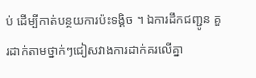ប់ ដើម្បីកាត់បន្ថយការប៉ះទង្គិច ។ ឯការដឹកជញ្ជូន គួរដាក់តាមថ្នាក់ៗជៀសវាងការដាក់គរលើគ្នា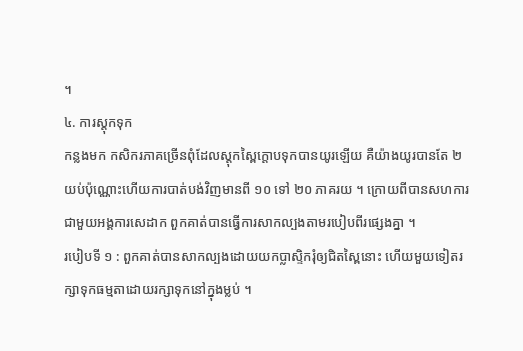។
៤. ការស្តុកទុក
កន្លងមក កសិករភាគច្រើនពុំដែលស្តុកស្ពៃក្តោបទុកបានយូរឡើយ គឺយ៉ាងយូរបានតែ ២ យប់ប៉ុណ្ណោះហើយការបាត់បង់វិញមានពី ១០ ទៅ ២០ ភាគរយ ។ ក្រោយពីបានសហការជាមួយអង្គការសេដាក ពួកគាត់បានធ្វើការសាកល្បងតាមរបៀបពីរផ្សេងគ្នា ។
របៀបទី ១ : ពួកគាត់បានសាកល្បងដោយយកប្លាស្ទិករុំឲ្យជិតស្ពៃនោះ ហើយមួយទៀតរក្សាទុកធម្មតាដោយរក្សាទុកនៅក្នុងម្លប់ ។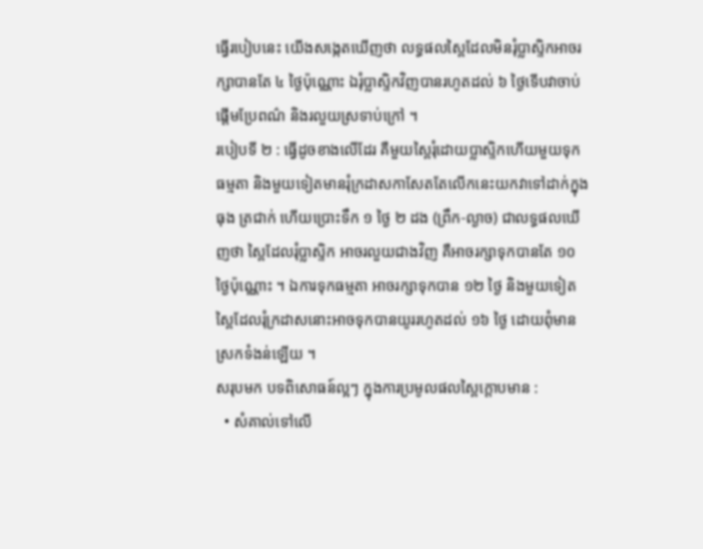ធ្វើរបៀបនេះ យើងសង្កេតឃើញថា លទ្ធផលស្ពៃដែលមិនរុំប្លាស្ទិកអាចរក្សាបានតែ ៤ ថ្ងៃប៉ុណ្ណោះ ឯរុំប្លាស្ទិកវិញបានរហូតដល់ ៦ ថ្ងៃទើបវាចាប់ផ្តើមប្រែពណ៌ និងរលួយស្រទាប់ក្រៅ ។
របៀបទី ២ : ធ្វើដូចខាងលើដែរ គឺមួយស្ពៃរុំដោយប្លាស្ទិកហើយមួយទុកធម្មតា និងមួយទៀតមានរុំក្រដាសកាសែតតែលើកនេះយកវាទៅដាក់ក្នុងធុង ត្រជាក់ ហើយប្រោះទឹក ១ ថ្ងៃ ២ ដង (ព្រឹក-ល្ងាច) ជាលទ្ធផលឃើញថា ស្ពៃដែលរុំប្លាស្ទិក អាចរលួយជាងវិញ គឺអាចរក្សាទុកបានតែ ១០ ថ្ងៃប៉ុណ្ណោះ ។ ឯការទុកធម្មតា អាចរក្សាទុកបាន ១២ ថ្ងៃ និងមួយទៀតស្ពៃដែលរុំក្រដាសនោះអាចទុកបានយូររហូតដល់ ១៦ ថ្ងៃ ដោយពុំមានស្រកទំងន់ឡើយ ។
សរុបមក បទពិសោធន៍ល្អៗ ក្នុងការប្រមូលផលស្ពៃក្តោបមាន :
  • សំគាល់ទៅលើ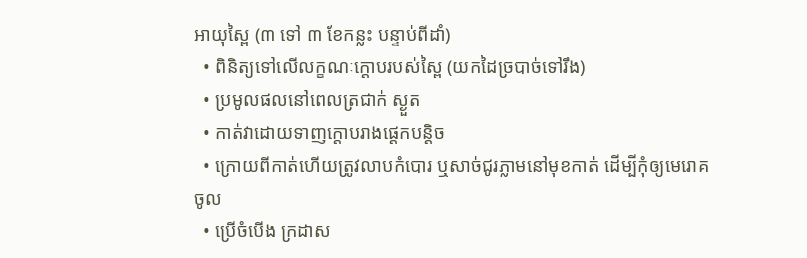អាយុស្ពៃ (៣ ទៅ ៣ ខែកន្លះ បន្ទាប់ពីដាំ)
  • ពិនិត្យទៅលើលក្ខណៈក្តោបរបស់ស្ពៃ (យកដៃច្របាច់ទៅរឹង)
  • ប្រមូលផលនៅពេលត្រជាក់ ស្ងួត
  • កាត់វាដោយទាញក្តោបរាងផ្តេកបន្តិច
  • ក្រោយពីកាត់ហើយត្រូវលាបកំបោរ ឬសាច់ជូរភ្លាមនៅមុខកាត់ ដើម្បីកុំឲ្យមេរោគចូល
  • ប្រើចំបើង ក្រដាស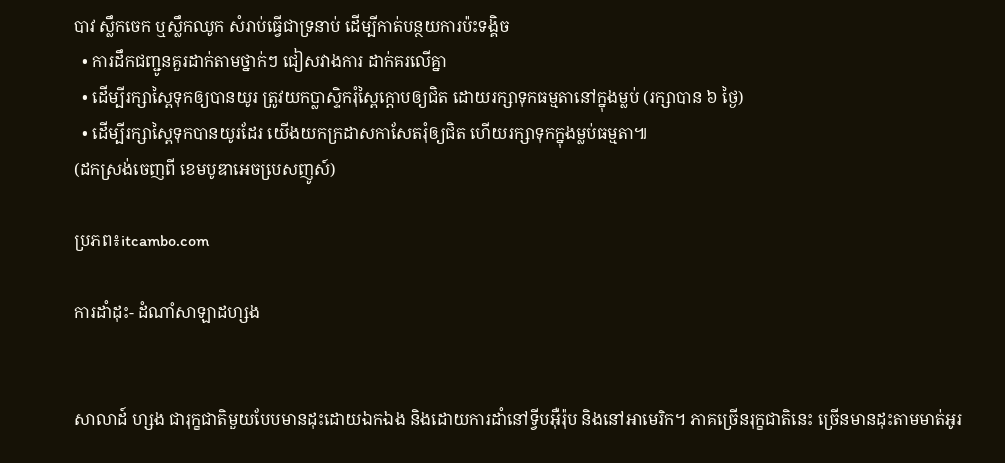បាវ ស្លឹកចេក ឬស្លឹកឈូក សំរាប់ធ្វើជាទ្រនាប់ ដើម្បីកាត់បន្ថយការប៉ះទង្គិច
  • ការដឹកជញ្ជូនគួរដាក់តាមថ្នាក់ៗ ជៀសវាងការ ដាក់គរលើគ្នា
  • ដើម្បីរក្សាស្ពៃទុកឲ្យបានយូរ ត្រូវយកប្លាស្ទិករុំស្ពៃក្តោបឲ្យជិត ដោយរក្សាទុកធម្មតានៅក្នុងម្លប់ (រក្សាបាន ៦ ថ្ងៃ)
  • ដើម្បីរក្សាស្ពៃទុកបានយូរដែរ យើងយកក្រដាសកាសែតរុំឲ្យជិត ហើយរក្សាទុកក្នុងម្លប់ធម្មតា៕
(ដកស្រង់ចេញពី ខេមបូឌាអេចបេ្រសញូស៍)

ប្រភព៖itcambo.com

ការដាំដុះ- ដំណាំសាឡាដហ្សង


សាលាដ៍ ហ្សង ជារុក្ខជាតិមួយបែបមានដុះដោយឯកឯង និងដោយការដាំនៅទ្វីបអ៊ឺរ៉ុប និងនៅអាមេរិក។ ភាគច្រើនរុក្ខជាតិនេះ ច្រើនមានដុះតាមមាត់អូរ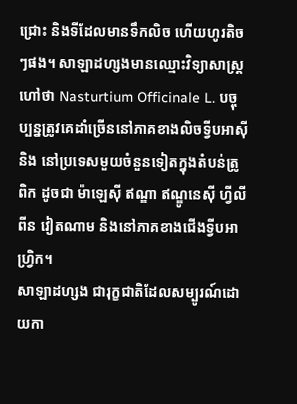ជ្រោះ និងទីដែលមានទឹកលិច ហើយហូរតិចៗផង។ សាឡាដហ្សងមានឈ្មោះវិទ្យាសាស្ត្រហៅថា Nasturtium Officinale L. បច្ចុប្បន្នត្រូវគេដាំច្រើននៅភាគខាងលិចទ្វីបអាស៊ី និង នៅប្រទេសមួយចំនួនទៀតក្នុងតំបន់ត្រូពិក ដូចជា ម៉ាឡេស៊ី ឥណ្ឌា ឥណ្ឌូនេស៊ី ហ្វីលីពីន វៀតណាម និងនៅភាគខាងជើងទ្វីបអាហ្វ្រិក។
សាឡាដហ្សង ជារុក្ខជាតិដែលសម្បូរណ៍ដោយកា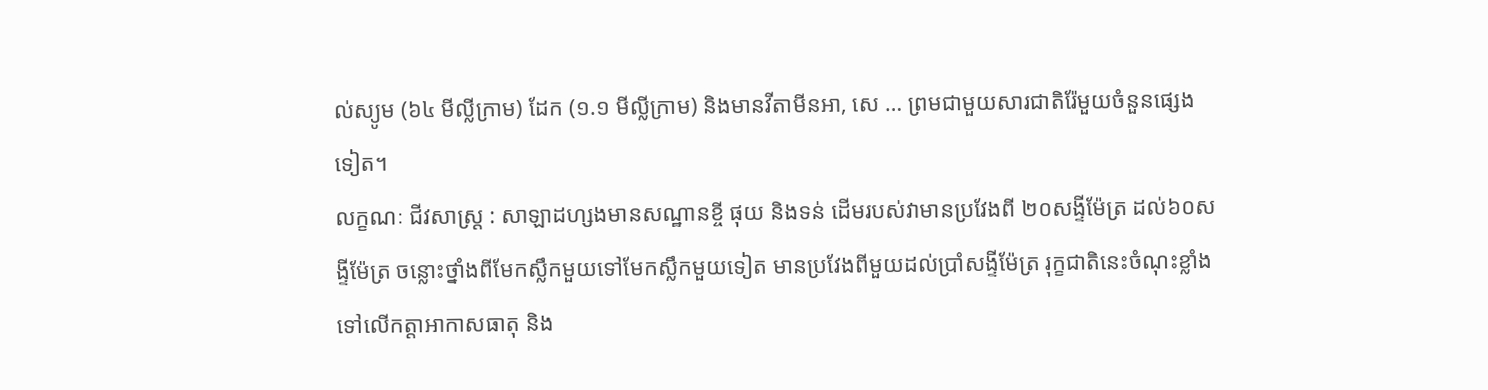ល់ស្យូម (៦៤ មីល្លីក្រាម) ដែក (១.១ មីល្លីក្រាម) និងមានវីតាមីនអា, សេ … ព្រមជាមួយសារជាតិរ៉ែមួយចំនួនផ្សេងទៀត។
លក្ខណៈ ជីវសាស្ត្រ : សាឡាដហ្សងមានសណ្ឋានខ្ចី ផុយ និងទន់ ដើមរបស់វាមានប្រវែងពី ២០សង្ទីម៉ែត្រ ដល់៦០សង្ទីម៉ែត្រ ចន្លោះថ្នាំងពីមែកស្លឹកមួយទៅមែកស្លឹកមួយទៀត មានប្រវែងពីមួយដល់ប្រាំសង្ទីម៉ែត្រ រុក្ខជាតិនេះចំណុះខ្លាំងទៅលើកត្តាអាកាសធាតុ និង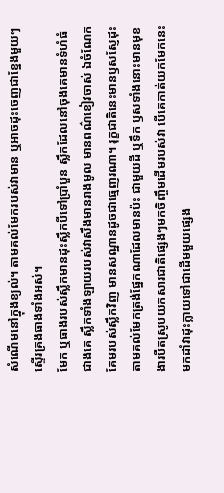សំណើមនៅក្នុងខ្យល់។ តាមគល់មែករបស់វាមាន ឬអាចដុះចេញជាខ្នែងមួយៗស្ទើរគ្រងធាងទាំងអស់។
មែក ឬធាងរបស់ស្លឹកមានដុះស្លឹកបីទៅប្រាំបួន ស្លឹកដែលនៅចុងគេមានទំហំធំជាងគេ ស្លឹកទាំងឡាយរបស់វាសឹងមានរាងមូល មានពណ៌ខៀវចាស់ ឯចំណែកគែមរបស់ស្លឹកវិញ មានសណ្ឋានដូចជាធ្មេញរណា។ រុក្ខជាតិនេះមានឫសស្ញែដុះតាមគល់មែកត្រង់ផ្នែកណាដែលមានប៉ះ ជាមួយដី ឬទឹក ឫសទាំងនោះមានមុខងារបឺតស្រូបយកសារជាតិផ្សេងៗមកចិញ្ចឹមដើមរបស់វា បើគេកាត់យកមែកនេះមកដាំវាដុះក្លាយទៅជាដើមមួយផ្សេង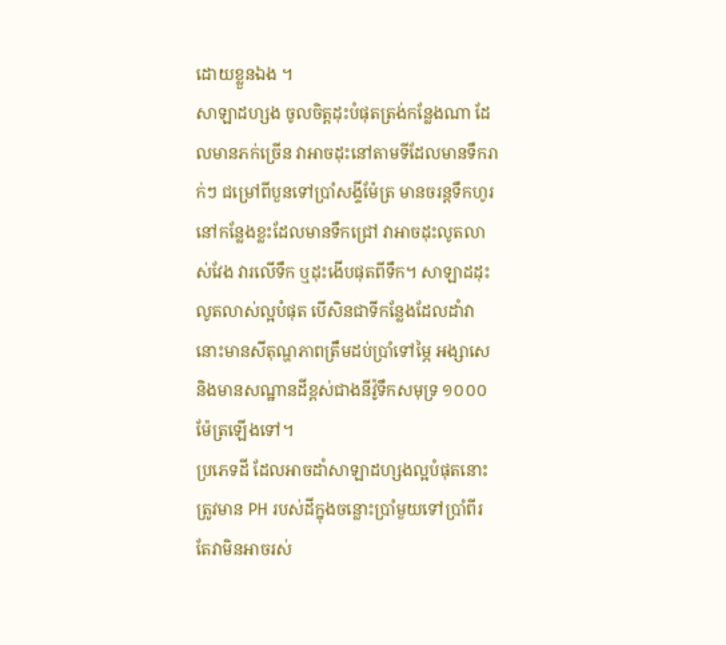ដោយខ្លួនឯង ។
សាឡាដហ្សង ចូលចិត្តដុះបំផុតត្រង់កន្លែងណា ដែលមានភក់ច្រើន វាអាចដុះនៅតាមទីដែលមានទឹករាក់ៗ ជម្រៅពីបួនទៅប្រាំសង្ទីម៉ែត្រ មានចរន្តទឹកហូរនៅកន្លែងខ្លះដែលមានទឹកជ្រៅ វាអាចដុះលូតលាស់វែង វារលើទឹក ឬដុះងើបផុតពីទឹក។ សាឡាដដុះលូតលាស់ល្អបំផុត បើសិនជាទីកន្លែងដែលដាំវានោះមានសីតុណ្ហភាពត្រឹមដប់ប្រាំទៅម្ភៃ អង្សាសេ និងមានសណ្ឋានដីខ្ពស់ជាងនីវ៉ូទឹកសមុទ្រ ១០០០ម៉ែត្រឡើងទៅ។
ប្រភេទដី ដែលអាចដាំសាឡាដហ្សងល្អបំផុតនោះ ត្រូវមាន PH របស់ដីក្នុងចន្លោះប្រាំមួយទៅប្រាំពីរ តែវាមិនអាចរស់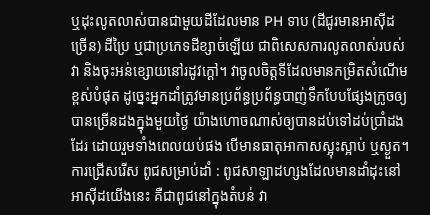ឬដុះលូតលាស់បានជាមួយដីដែលមាន PH ទាប (ដីជូរមានអាស៊ីដច្រើន) ដីប្រៃ ឬជាប្រភេទដីខ្សាច់ឡើយ ជាពិសេសការលូតលាស់របស់វា និងចុះអន់ខ្សោយនៅរដូវក្តៅ។ វាចូលចិត្តទីដែលមានកម្រិតសំណើមខ្ពស់បំផុត ដូច្នេះអ្នកដាំត្រូវមានប្រព័ន្ធប្រព័ន្ធបាញ់ទឹកបែបផ្សែងក្រូចឲ្យ បានច្រើនដងក្នុងមួយថ្ងៃ យ៉ាងហោចណាស់ឲ្យបានដប់ទៅដប់ប្រាំដងដែរ ដោយរួមទាំងពេលយប់ផង បើមានធាតុអាកាសស្អុះស្អាប់ ឬស្ងួត។
ការជ្រើសរើស ពូជសម្រាប់ដាំ : ពូជសាឡាដហ្សងដែលមានដាំដុះនៅអាស៊ីដយើងនេះ គឺជាពូជនៅក្នុងតំបន់ វា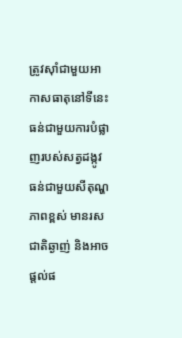ត្រូវស៊ាំជាមួយអាកាសធាតុនៅទីនេះ ធន់ជាមួយការបំផ្លាញរបស់សត្វដង្កូវ ធន់ជាមួយសីតុណ្ហភាពខ្ពស់ មានរសជាតិឆ្ងាញ់ និងអាចផ្តល់ផ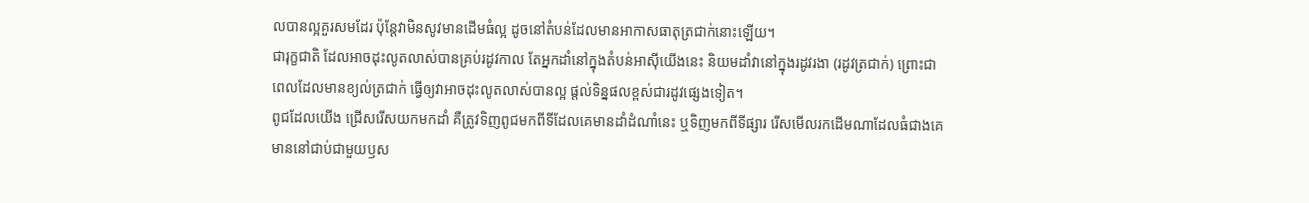លបានល្អគួរសមដែរ ប៉ុន្តែវាមិនសូវមានដើមធំល្អ ដូចនៅតំបន់ដែលមានអាកាសធាតុត្រជាក់នោះឡើយ។
ជារុក្ខជាតិ ដែលអាចដុះលូតលាស់បានគ្រប់រដូវកាល តែអ្នកដាំនៅក្នុងតំបន់អាស៊ីយើងនេះ និយមដាំវានៅក្នុងរដូវរងា (រដូវត្រជាក់) ព្រោះជាពេលដែលមានខ្យល់ត្រជាក់ ធ្វើឲ្យវាអាចដុះលូតលាស់បានល្អ ផ្តល់ទិន្នផលខ្ពស់ជារដូវផ្សេងទៀត។
ពូជដែលយើង ជ្រើសរើសយកមកដាំ គឺត្រូវទិញពូជមកពីទីដែលគេមានដាំដំណាំនេះ ឬទិញមកពីទីផ្សារ រើសមើលរកដើមណាដែលធំជាងគេ មាននៅជាប់ជាមួយឫស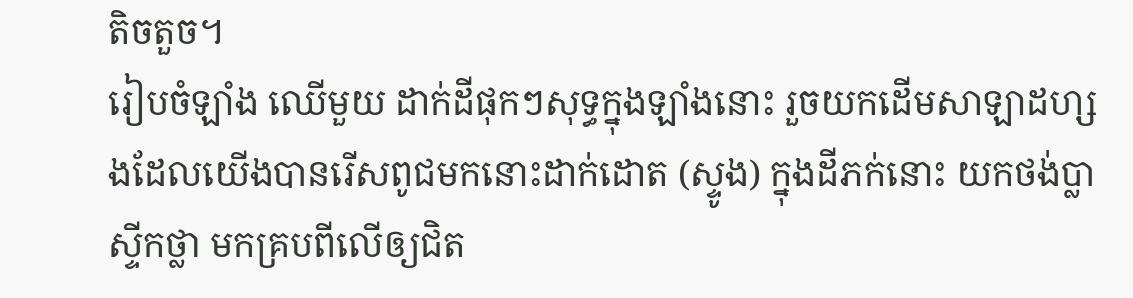តិចតួច។
រៀបចំឡាំង ឈើមួយ ដាក់ដីផុកៗសុទ្ធក្នុងឡាំងនោះ រួចយកដើមសាឡាដហ្សងដែលយើងបានរើសពូជមកនោះដាក់ដោត (ស្ទូង) ក្នុងដីភក់នោះ យកថង់ប្លាស្ទីកថ្លា មកគ្របពីលើឲ្យជិត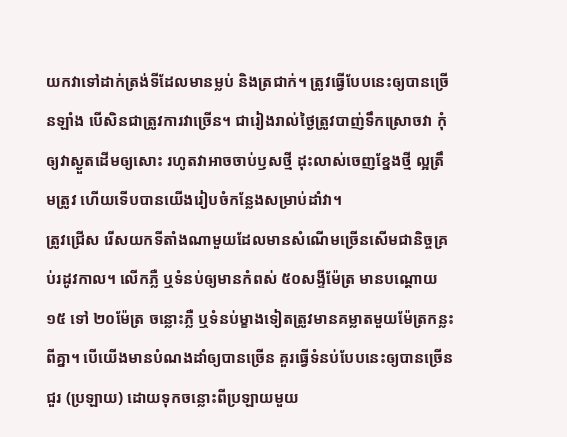យកវាទៅដាក់ត្រង់ទីដែលមានម្លប់ និងត្រជាក់។ ត្រូវធ្វើបែបនេះឲ្យបានច្រើនឡាំង បើសិនជាត្រូវការវាច្រើន។ ជារៀងរាល់ថ្ងៃត្រូវបាញ់ទឹកស្រោចវា កុំឲ្យវាស្ងួតដើមឲ្យសោះ រហូតវាអាចចាប់ឫសថ្មី ដុះលាស់ចេញខ្នែងថ្មី ល្អត្រឹមត្រូវ ហើយទើបបានយើងរៀបចំកន្លែងសម្រាប់ដាំវា។
ត្រូវជ្រើស រើសយកទីតាំងណាមួយដែលមានសំណើមច្រើនសើមជានិច្ចគ្រប់រដូវកាល។ លើកភ្លឺ ឬទំនប់ឲ្យមានកំពស់ ៥០សង្ទីម៉ែត្រ មានបណ្តោយ ១៥ ទៅ ២០ម៉ែត្រ ចន្លោះភ្លឺ ឬទំនប់ម្ខាងទៀតត្រូវមានគម្លាតមួយម៉ែត្រកន្លះពីគ្នា។ បើយើងមានបំណងដាំឲ្យបានច្រើន គួរធ្វើទំនប់បែបនេះឲ្យបានច្រើនជួរ (ប្រឡាយ) ដោយទុកចន្លោះពីប្រឡាយមួយ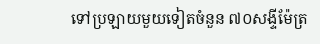ទៅប្រឡាយមួយទៀតចំនួន ៧០សង្ទីម៉ែត្រ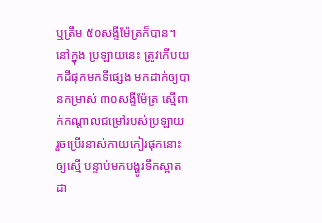ឬត្រឹម ៥០សង្ទីម៉ែត្រក៏បាន។
នៅក្នុង ប្រឡាយនេះ ត្រូវកើបយកដីផុកមកទីផ្សេង មកដាក់ឲ្យបានកម្រាស់ ៣០សង្ទីម៉ែត្រ ស្មើពាក់កណ្តាលជម្រៅរបស់ប្រឡាយ រួចប្រើរនាស់កាយកៀរផុកនោះឲ្យស្មើ បន្ទាប់មកបង្ហូរទឹកស្អាតដា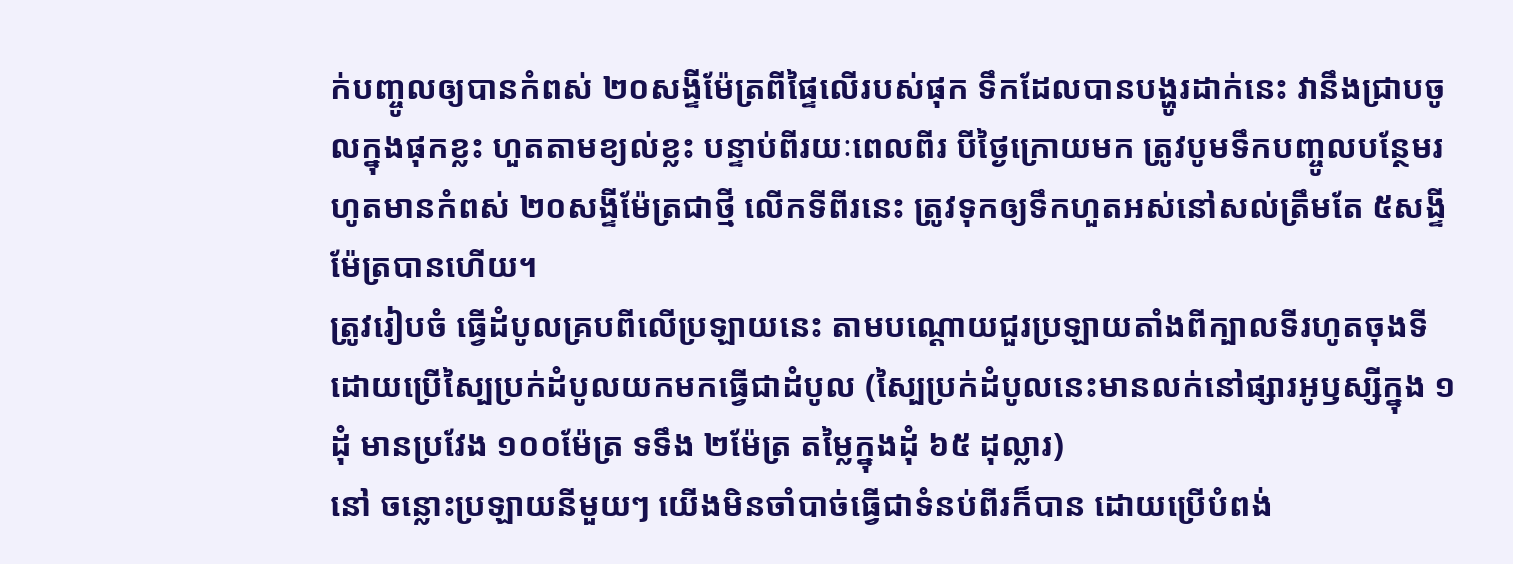ក់បញ្ចូលឲ្យបានកំពស់ ២០សង្ទីម៉ែត្រពីផ្ទៃលើរបស់ផុក ទឹកដែលបានបង្ហូរដាក់នេះ វានឹងជ្រាបចូលក្នុងផុកខ្លះ ហួតតាមខ្យល់ខ្លះ បន្ទាប់ពីរយៈពេលពីរ បីថ្ងៃក្រោយមក ត្រូវបូមទឹកបញ្ចូលបន្ថែមរហូតមានកំពស់ ២០សង្ទីម៉ែត្រជាថ្មី លើកទីពីរនេះ ត្រូវទុកឲ្យទឹកហួតអស់នៅសល់ត្រឹមតែ ៥សង្ទីម៉ែត្របានហើយ។
ត្រូវរៀបចំ ធ្វើដំបូលគ្របពីលើប្រឡាយនេះ តាមបណ្តោយជួរប្រឡាយតាំងពីក្បាលទីរហូតចុងទី ដោយប្រើស្បៃប្រក់ដំបូលយកមកធ្វើជាដំបូល (ស្បៃប្រក់ដំបូលនេះមានលក់នៅផ្សារអូឫស្សីក្នុង ១ដុំ មានប្រវែង ១០០ម៉ែត្រ ទទឹង ២ម៉ែត្រ តម្លៃក្នុងដុំ ៦៥ ដុល្លារ)
នៅ ចន្លោះប្រឡាយនីមួយៗ យើងមិនចាំបាច់ធ្វើជាទំនប់ពីរក៏បាន ដោយប្រើបំពង់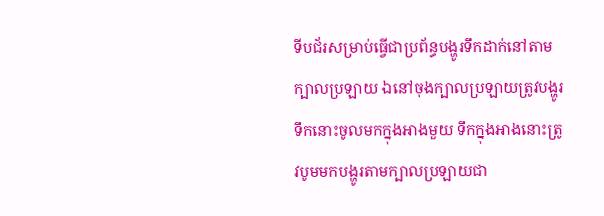ទីបជ័រសម្រាប់ធ្វើជាប្រព័ន្ធបង្ហូរទឹកដាក់នៅតាម ក្បាលប្រឡាយ ឯនៅចុងក្បាលប្រឡាយត្រូវបង្ហូរទឹកនោះចូលមកក្នុងអាងមួយ ទឹកក្នុងអាងនោះត្រូវបូមមកបង្ហូរតាមក្បាលប្រឡាយជា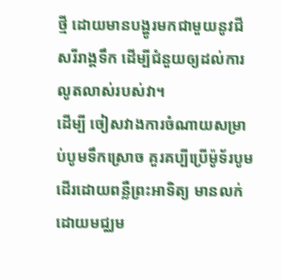ថ្មី ដោយមានបង្ហូរមកជាមួយនូវជីសរីរាង្គទឹក ដើម្បីជំនួយឲ្យដល់ការលូតលាស់របស់វា។
ដើម្បី ចៀសវាងការចំណាយសម្រាប់បូមទឹកស្រោច គួរគប្បីប្រើម៉ូទ័របូមដើរដោយពន្លឺព្រះអាទិត្យ មានលក់ដោយមជ្ឈម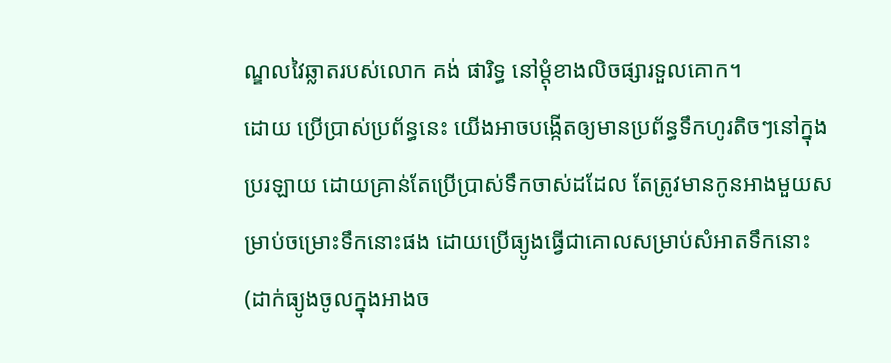ណ្ឌលវៃឆ្លាតរបស់លោក គង់ ផារិទ្ធ នៅម្តុំខាងលិចផ្សារទួលគោក។
ដោយ ប្រើប្រាស់ប្រព័ន្ធនេះ យើងអាចបង្កើតឲ្យមានប្រព័ន្ធទឹកហូរតិចៗនៅក្នុងប្ររឡាយ ដោយគ្រាន់តែប្រើប្រាស់ទឹកចាស់ដដែល តែត្រូវមានកូនអាងមួយសម្រាប់ចម្រោះទឹកនោះផង ដោយប្រើធ្យូងធ្វើជាគោលសម្រាប់សំអាតទឹកនោះ (ដាក់ធ្យូងចូលក្នុងអាងច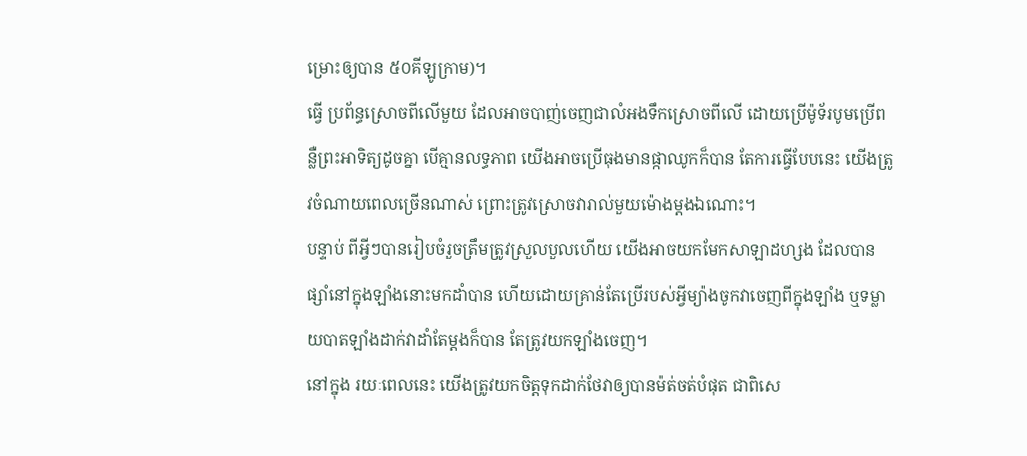ម្រោះឲ្យបាន ៥០គីឡូក្រាម)។
ធ្វើ ប្រព័ន្ធស្រោចពីលើមួយ ដែលអាចបាញ់ចេញជាលំអងទឹកស្រោចពីលើ ដោយប្រើម៉ូទ័របូមប្រើពន្លឺព្រះអាទិត្យដូចគ្នា បើគ្មានលទ្ធភាព យើងអាចប្រើធុងមានផ្កាឈូកក៏បាន តែការធ្វើបែបនេះ យើងត្រូវចំណាយពេលច្រើនណាស់ ព្រោះត្រូវស្រោចវារាល់មួយម៉ោងម្តងឯណោះ។
បន្ទាប់ ពីអ្វីៗបានរៀបចំរួចត្រឹមត្រូវស្រួលបួលហើយ យើងអាចយកមែកសាឡាដហ្សង ដែលបានផ្សាំនៅក្នុងឡាំងនោះមកដាំបាន ហើយដោយគ្រាន់តែប្រើរបស់អ្វីម្យ៉ាងចូកវាចេញពីក្នុងឡាំង ឬទម្លាយបាតឡាំងដាក់វាដាំតែម្តងក៏បាន តែត្រូវយកឡាំងចេញ។
នៅក្នុង រយៈពេលនេះ យើងត្រូវយកចិត្តទុកដាក់ថែវាឲ្យបានម៉ត់ចត់បំផុត ជាពិសេ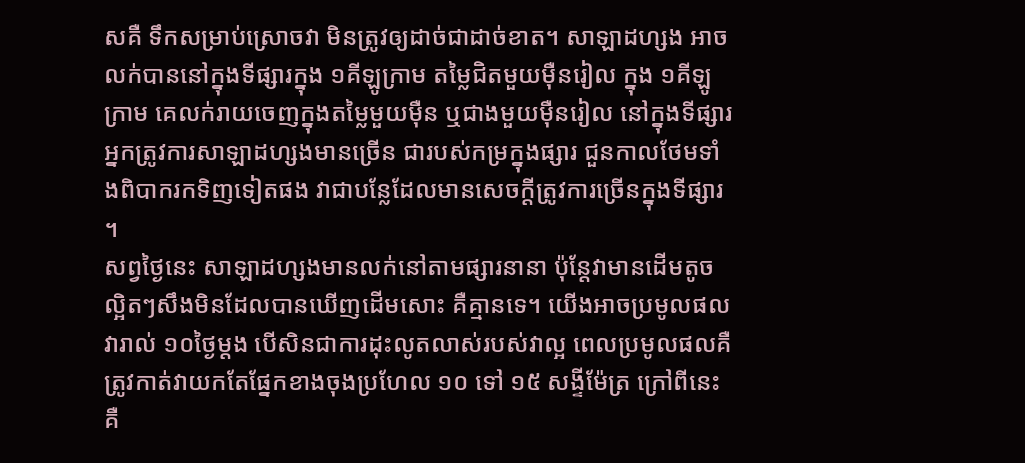សគឺ ទឹកសម្រាប់ស្រោចវា មិនត្រូវឲ្យដាច់ជាដាច់ខាត។ សាឡាដហ្សង អាចលក់បាននៅក្នុងទីផ្សារក្នុង ១គីឡូក្រាម តម្លៃជិតមួយម៉ឺនរៀល ក្នុង ១គីឡូក្រាម គេលក់រាយចេញក្នុងតម្លៃមួយម៉ឺន ឬជាងមួយម៉ឺនរៀល នៅក្នុងទីផ្សារអ្នកត្រូវការសាឡាដហ្សងមានច្រើន ជារបស់កម្រក្នុងផ្សារ ជួនកាលថែមទាំងពិបាករកទិញទៀតផង វាជាបន្លែដែលមានសេចក្តីត្រូវការច្រើនក្នុងទីផ្សារ។
សព្វថ្ងៃនេះ សាឡាដហ្សងមានលក់នៅតាមផ្សារនានា ប៉ុន្តែវាមានដើមតូចល្អិតៗសឹងមិនដែលបានឃើញដើមសោះ គឺគ្មានទេ។ យើងអាចប្រមូលផលវារាល់ ១០ថ្ងៃម្តង បើសិនជាការដុះលូតលាស់របស់វាល្អ ពេលប្រមូលផលគឺត្រូវកាត់វាយកតែផ្នែកខាងចុងប្រហែល ១០ ទៅ ១៥ សង្ទីម៉ែត្រ ក្រៅពីនេះគឺ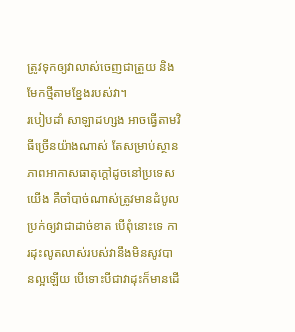ត្រូវទុកឲ្យវាលាស់ចេញជាត្រួយ និងមែកថ្មីតាមខ្នែងរបស់វា។
របៀបដាំ សាឡាដហ្សង អាចធ្វើតាមវិធីច្រើនយ៉ាងណាស់ តែសម្រាប់ស្ថានភាពអាកាសធាតុក្តៅដូចនៅប្រទេសយើង គឺចាំបាច់ណាស់ត្រូវមានដំបូលប្រក់ឲ្យវាជាដាច់ខាត បើពុំនោះទេ ការដុះលូតលាស់របស់វានឹងមិនសូវបានល្អឡើយ បើទោះបីជាវាដុះក៏មានដើ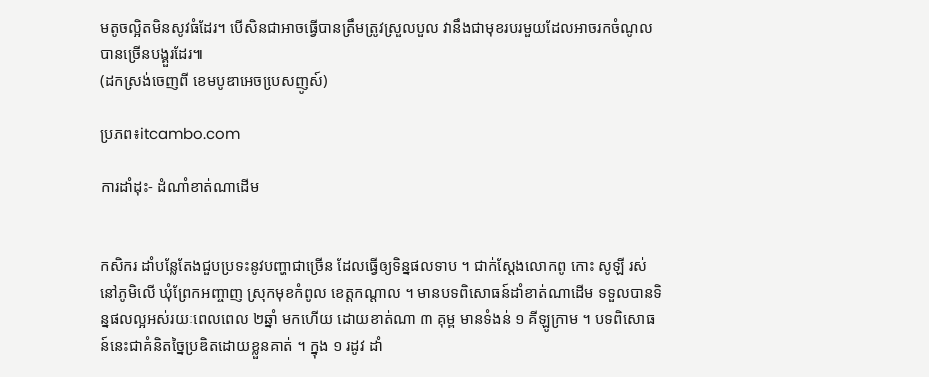មតូចល្អិតមិនសូវធំដែរ។ បើសិនជាអាចធ្វើបានត្រឹមត្រូវស្រួលបួល វានឹងជាមុខរបរមួយដែលអាចរកចំណូលបានច្រើនបង្គួរដែរ៕
(ដកស្រង់ចេញពី ខេមបូឌាអេចបេ្រសញូស៍)

ប្រភព៖itcambo.com

ការដាំដុះ- ដំណាំខាត់ណាដើម


កសិករ ដាំបន្លែតែងជួបប្រទះនូវបញ្ហាជាច្រើន ដែលធ្វើឲ្យទិន្នផលទាប ។ ជាក់ស្តែងលោកពូ កោះ សូឡី រស់នៅភូមិលើ ឃុំព្រែកអញ្ចាញ ស្រុកមុខកំពូល ខេត្តកណ្តាល ។ មានបទពិសោធន៍ដាំខាត់ណាដើម ទទួលបានទិន្នផលល្អអស់រយៈពេលពេល ២ឆ្នាំ មកហើយ ដោយខាត់ណា ៣ គុម្ព មានទំងន់ ១ គីឡូក្រាម ។ បទពិសោធន៍នេះជាគំនិតច្នៃប្រឌិតដោយខ្លួនគាត់ ។ ក្នុង ១ រដូវ ដាំ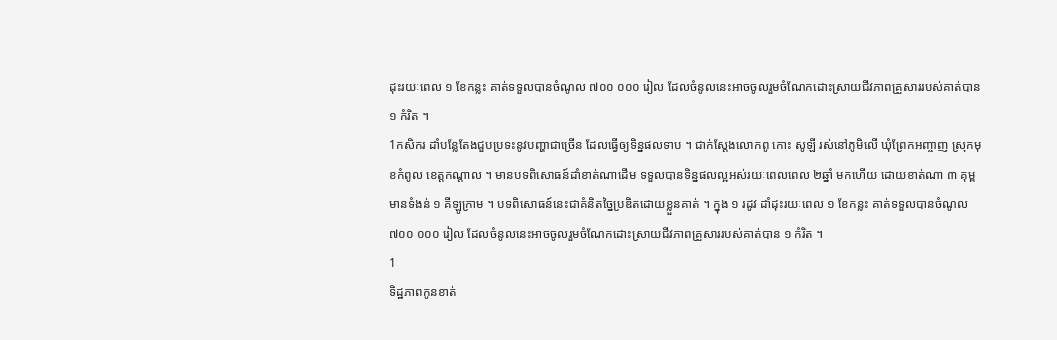ដុះរយៈពេល ១ ខែកន្លះ គាត់ទទួលបានចំណូល ៧០០ ០០០ រៀល ដែលចំនូលនេះអាចចូលរួមចំណែកដោះស្រាយជីវភាពគ្រួសាររបស់គាត់បាន ១ កំរិត ។
1កសិករ ដាំបន្លែតែងជួបប្រទះនូវបញ្ហាជាច្រើន ដែលធ្វើឲ្យទិន្នផលទាប ។ ជាក់ស្តែងលោកពូ កោះ សូឡី រស់នៅភូមិលើ ឃុំព្រែកអញ្ចាញ ស្រុកមុខកំពូល ខេត្តកណ្តាល ។ មានបទពិសោធន៍ដាំខាត់ណាដើម ទទួលបានទិន្នផលល្អអស់រយៈពេលពេល ២ឆ្នាំ មកហើយ ដោយខាត់ណា ៣ គុម្ព មានទំងន់ ១ គីឡូក្រាម ។ បទពិសោធន៍នេះជាគំនិតច្នៃប្រឌិតដោយខ្លួនគាត់ ។ ក្នុង ១ រដូវ ដាំដុះរយៈពេល ១ ខែកន្លះ គាត់ទទួលបានចំណូល ៧០០ ០០០ រៀល ដែលចំនូលនេះអាចចូលរួមចំណែកដោះស្រាយជីវភាពគ្រួសាររបស់គាត់បាន ១ កំរិត ។
1
ទិដ្ឋភាពកូនខាត់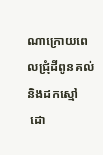ណាក្រោយពេលជ្រុំដីពូនគល់និងដកស្មៅ
 ដោ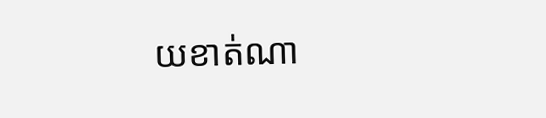យខាត់ណា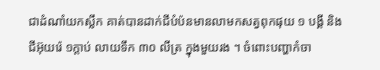ជាដំណាំយកស្លឹក គាត់បានដាក់ជីបំប៉នមានលាមកសត្វពុកផុយ ១ បង្គី និងជីអ៊ុយរ៉េ ១ក្តាប់ លាយទឹក ៣០ លីត្រ ក្នុងមួយរង ។ ចំពោះបញ្ហាកំចា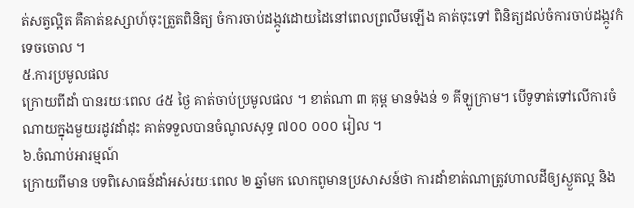ត់សត្វល្អិត គឺគាត់ឧស្សាហ៍ចុះត្រួតពិនិត្យ ចំការចាប់ដង្កូវដោយដៃនៅពេលព្រលឹមឡើង គាត់ចុះទៅ ពិនិត្យដល់ចំការចាប់ដង្កូវកំទេចចោល ។
៥.ការប្រមូលផល
ក្រោយពីដាំ បានរយៈពេល ៤៥ ថ្ងៃ គាត់ចាប់ប្រមូលផល ។ ខាត់ណា ៣ គុម្ព មានទំងន់ ១ គីឡូក្រាម។ បើទូទាត់ទៅលើការចំណាយក្នុងមួយរដូវដាំដុះ គាត់ទទួលបានចំណូលសុទ្ធ ៧០០ ០០០ រៀល ។
៦.ចំណាប់អារម្មណ៍
ក្រោយពីមាន បទពិសោធន៍ដាំអស់រយៈពេល ២ ឆ្នាំមក លោកពូមានប្រសាសន៍ថា ការដាំខាត់ណាត្រូវហាលដីឲ្យស្ងួតល្អ និង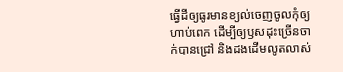ធ្វើដីឲ្យធូរមានខ្យល់ចេញចូលកុំឲ្យហាប់ពេក ដើម្បីឲ្យឫសដុះច្រើនចាក់បានជ្រៅ និងដងដើមលូតលាស់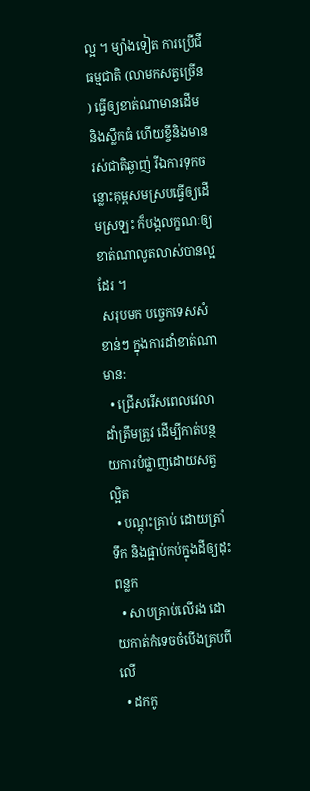ល្អ ។ ម្យ៉ាងទៀត ការប្រើជីធម្មជាតិ (លាមកសត្វច្រើន) ធ្វើឲ្យខាត់ណាមានដើម និងស្លឹកធំ ហើយខ្ចីនិងមានរស់ជាតិឆ្ងាញ់ រីឯការទុកចន្លោះគុម្ពសមស្របធ្វើឲ្យដើមស្រឡះ ក៏បង្កលក្ខណៈឲ្យខាត់ណាលូតលាស់បានល្អដែរ ។
 សរុបមក បច្ចេកទេសសំខាន់ៗ ក្នុងការដាំខាត់ណាមាន:
  • ជ្រើសរើសពេលវេលាដាំត្រឹមត្រូវ ដើម្បីកាត់បន្ថយការបំផ្លាញដោយសត្វល្អិត
  • បណ្តុះគ្រាប់ ដោយត្រាំទឹក និងផ្អាប់កប់ក្នុងដីឲ្យដុះពន្លក
  • សាបគ្រាប់លើរង ដោយកាត់កំទេចចំបើងគ្របពីលើ
  • ដកកូ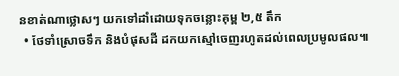នខាត់ណាថ្លោសៗ យកទៅដាំដោយទុកចន្លោះគុម្ព ២,៥ តឹក
  • ថែទាំស្រោចទឹក និងបំផុសដី ដកយកស្មៅចេញរហូតដល់ពេលប្រមូលផល៕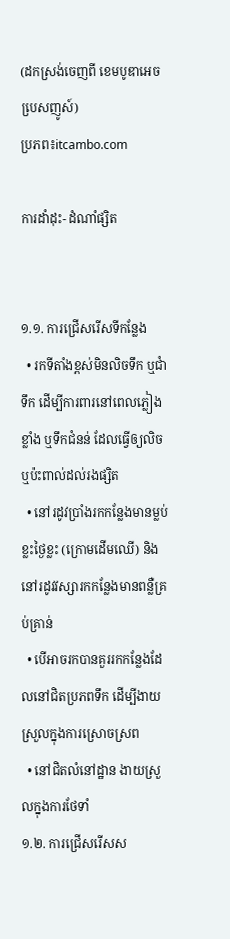(ដកស្រង់ចេញពី ខេមបូឌាអេចបេ្រសញូស៍)
ប្រភព៖itcambo.com

ការដាំដុះ- ដំណាំផ្សិត


១.១. ការជ្រើសរើសទីកន្លែង
  • រកទីតាំងខ្ពស់មិនលិចទឹក ឬជាំទឹក ដើម្បីការពារនៅពេលភ្លៀងខ្លាំង ឬទឹកជំនន់ ដែលធ្វើឲ្យលិច ឬប៉ះពាល់ដល់រងផ្សិត
  • នៅរដូវប្រាំងរកកន្លែងមានម្លប់ខ្លះថ្ងៃខ្លះ (ក្រោមដើមឈើ) និងនៅរដូវវស្សារកកន្លែងមានពន្លឺគ្រប់គ្រាន់
  • បើអាចរកបានគួររកកន្លែងដែលនៅជិតប្រភពទឹក ដើម្បីងាយស្រួលក្នុងការស្រោចស្រព
  • នៅជិតលំនៅដ្ឋាន ងាយស្រួលក្នុងការថែទាំ
១.២. ការជ្រើសរើសស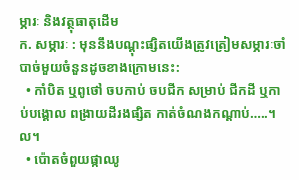ម្ភារៈ និងវត្ថុធាតុដើម
ក. សម្ភារៈ : មុននឹងបណ្តុះផ្សិតយើងត្រូវត្រៀមសម្ភារៈចាំបាច់មួយចំនួនដូចខាងក្រោមនេះ:
  • កាំបិត ឬពូថៅ ចបកាប់ ចបជីក សម្រាប់ ជីកដី ឬកាប់បង្គោល ពង្រាយដីរងផ្សិត កាត់ចំណងកណ្តាប់…..។ល។
  • ប៉ោតចំពួយផ្កាឈូ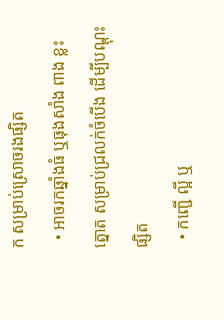ក សម្រាប់ស្រោចរងផ្សិត
  • អាចរកឆ្នាំងធំ ឬធុងសាំង ពាង ខ្លះត្នោត សម្រាប់ជ្រលក់ចំបើង ដើម្បីបណ្តុះផ្សិត
  • កញ្ជើ ល្អី ឬ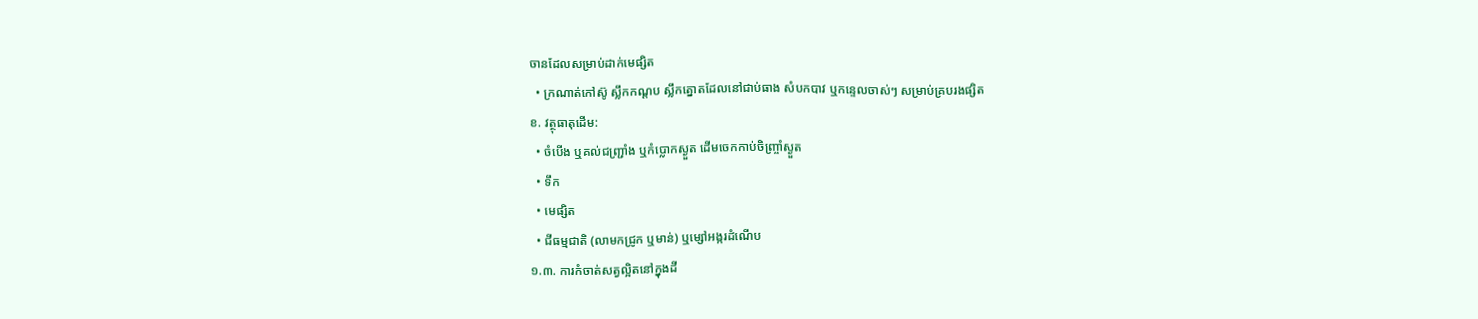ចានដែលសម្រាប់ដាក់មេផ្សិត
  • ក្រណាត់កៅស៊ូ ស្លឹកកណ្តប ស្លឹកត្នោតដែលនៅជាប់ធាង សំបកបាវ ឬកន្ទេលចាស់ៗ សម្រាប់គ្របរងផ្សិត
ខ. វត្ថុធាតុដើម:
  • ចំបើង ឬគល់ជញ្ជ្រាំង ឬកំប្លោកស្ងួត ដើមចេកកាប់ចិញ្ច្រាំស្ងួត
  • ទឹក
  • មេផ្សិត
  • ជីធម្មជាតិ (លាមកជ្រូក ឬមាន់) ឬម្សៅអង្ករដំណើប
១.៣. ការកំចាត់សត្វល្អិតនៅក្នុងដី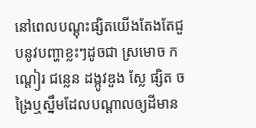នៅពេលបណ្តុះផ្សិតយើងតែងតែជួបនូវបញ្ហាខ្លះៗដូចជា ស្រមោច កណ្តៀរ ជន្លេន ដង្កូវឌួង ស្លែ ផ្សិត ចង្រៃឬស្នឹមដែលបណ្តាលឲ្យដីមាន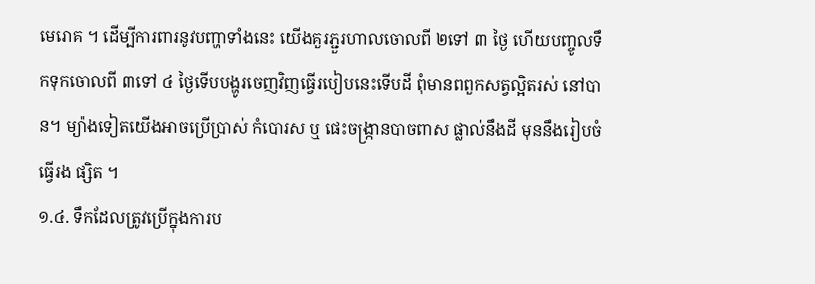មេរោគ ។ ដើម្បីការពារនូវបញ្ហាទាំងនេះ យើងគួរភ្ជួរហាលចោលពី ២ទៅ ៣ ថ្ងៃ ហើយបញ្ចូលទឹកទុកចោលពី ៣ទៅ ៤ ថ្ងៃទើបបង្ហូរចេញវិញធ្វើរបៀបនេះទើបដី ពុំមានពពួកសត្វល្អិតរស់ នៅបាន។ ម្យ៉ាងទៀតយើងអាចប្រើប្រាស់ កំបោរស ឬ ផេះចង្ក្រានបាចពាស ផ្លាល់នឹងដី មុននឹងរៀបចំធ្វើរង ផ្សិត ។
១.៤. ទឹកដែលត្រូវប្រើក្នុងការប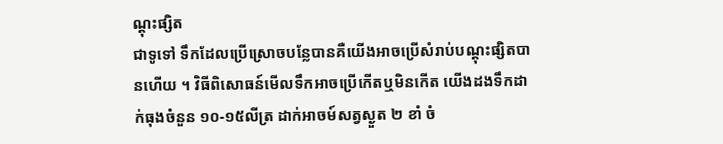ណ្តុះផ្សិត
ជាទូទៅ ទឹកដែលប្រើស្រោចបន្លែបានគឺយើងអាចប្រើសំរាប់បណ្តុះផ្សិតបានហើយ ។ វិធីពិសោធន៍មើលទឹកអាចប្រើកើតឬមិនកើត យើងដងទឹកដាក់ធុងចំនួន ១០-១៥លីត្រ ដាក់អាចម៍សត្វស្ងួត ២ ខាំ ចំ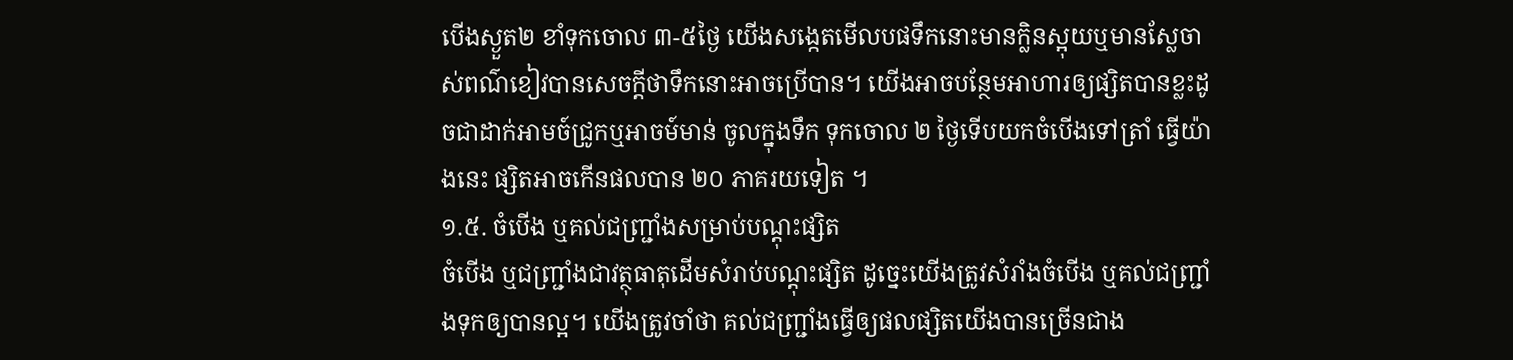បើងស្ងួត២ ខាំទុកចោល ៣-៥ថ្ងៃ យើងសង្កេតមើលបផទឹកនោះមានក្លិនស្អុយឬមានស្លែចាស់ពណ៌ខៀវបានសេចក្តីថាទឹកនោះអាចប្រើបាន។ យើងអាចបន្ថែមអាហារឲ្យផ្សិតបានខ្លះដូចជាដាក់អាមច៍ជ្រូកឬអាចម៍មាន់ ចូលក្នុងទឹក ទុកចោល ២ ថ្ងៃទើបយកចំបើងទៅត្រាំ ធ្វើយ៉ាងនេះ ផ្សិតអាចកើនផលបាន ២០ ភាគរយទៀត ។
១.៥. ចំបើង ឬគល់ជញ្ជ្រាំងសម្រាប់បណ្តុះផ្សិត
ចំបើង ឬជញ្ជ្រាំងជាវត្ថុធាតុដើមសំរាប់បណ្តុះផ្សិត ដូច្នេះយើងត្រូវសំរាំងចំបើង ឬគល់ជញ្ជ្រាំងទុកឲ្យបានល្អ។ យើងត្រូវចាំថា គល់ជញ្ជ្រាំងធ្វើឲ្យផលផ្សិតយើងបានច្រើនជាង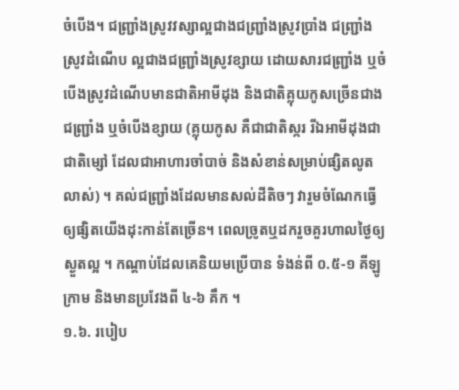ចំបើង។ ជញ្ជ្រាំងស្រូវវស្សាល្អជាងជញ្ជ្រាំងស្រូវប្រាំង ជញ្ជ្រាំងស្រូវដំណើប ល្អជាងជញ្ជ្រាំងស្រូវខ្សាយ ដោយសារជញ្ជ្រាំង ឬចំបើងស្រូវដំណើបមានជាតិអាមីដុង និងជាតិគ្លុយកូសច្រើនជាងជញ្ជ្រាំង ឬចំបើងខ្សាយ (គ្លុយកូស គឺជាជាតិស្ករ រីឯអាមីដុងជាជាតិម្សៅ ដែលជាអាហារចាំបាច់ និងសំខាន់សម្រាប់ផ្សិតលូតលាស់) ។ គល់ជញ្ជ្រាំងដែលមានសល់ដីតិចៗ វារួមចំណែកធ្វើឲ្យផ្សិតយើងដុះកាន់តែច្រើន។ ពេលច្រូតឬដករួចគួរហាលថ្ងៃឲ្យស្ងួតល្អ ។ កណ្តាប់ដែលគេនិយមប្រើបាន ទំងន់ពី ០.៥-១ គីឡូក្រាម និងមានប្រវែងពី ៤-៦ គឹក ។
១.៦. របៀប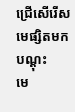ជ្រើសើរើសមេផ្សិតមកបណ្តុះ
មេ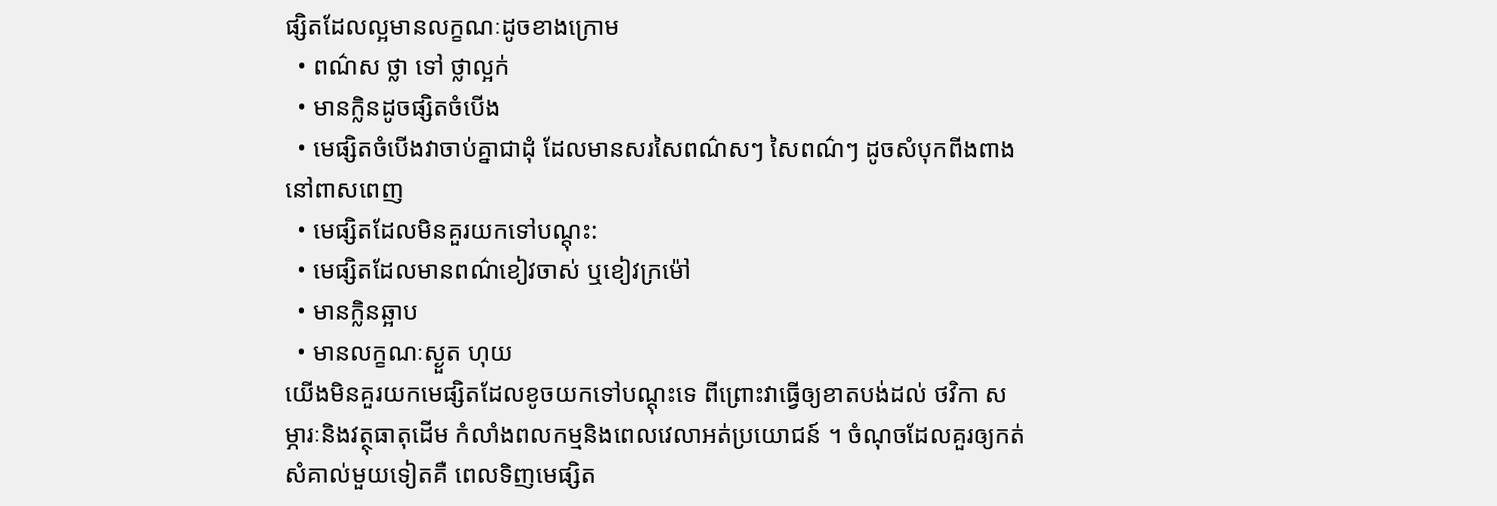ផ្សិតដែលល្អមានលក្ខណៈដូចខាងក្រោម
  • ពណ៌ស ថ្លា ទៅ ថ្លាល្អក់
  • មានក្លិនដូចផ្សិតចំបើង
  • មេផ្សិតចំបើងវាចាប់គ្នាជាដុំ ដែលមានសរសៃពណ៌សៗ សៃពណ៌ៗ ដូចសំបុកពីងពាងនៅពាសពេញ
  • មេផ្សិតដែលមិនគួរយកទៅបណ្តុះ:
  • មេផ្សិតដែលមានពណ៌ខៀវចាស់ ឬខៀវក្រម៉ៅ
  • មានក្លិនឆ្អាប
  • មានលក្ខណៈស្ងួត ហុយ
យើងមិនគួរយកមេផ្សិតដែលខូចយកទៅបណ្តុះទេ ពីព្រោះវាធ្វើឲ្យខាតបង់ដល់ ថវិកា សម្ភារៈនិងវត្ថុធាតុដើម កំលាំងពលកម្មនិងពេលវេលាអត់ប្រយោជន៍ ។ ចំណុចដែលគួរឲ្យកត់សំគាល់មួយទៀតគឺ ពេលទិញមេផ្សិត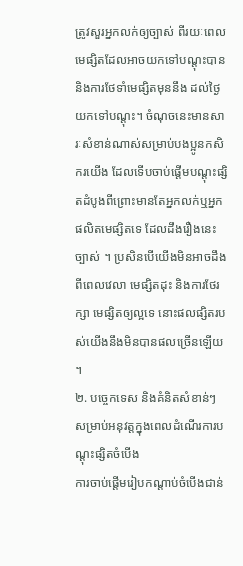ត្រូវសួរអ្នកលក់ឲ្យច្បាស់ ពីរយៈពេលមេផ្សិតដែលអាចយកទៅបណ្តុះបាន និងការថែទាំមេផ្សិតមុននឹង ដល់ថ្ងៃយកទៅបណ្តុះ។ ចំណុចនេះមានសារៈសំខាន់ណាស់សម្រាប់បងប្អូនកសិករយើង ដែលទើបចាប់ផ្តើមបណ្តុះផ្សិតដំបូងពីព្រោះមានតែអ្នកលក់ឬអ្នកផលិតមេផ្សិតទេ ដែលដឹងរឿងនេះច្បាស់ ។ ប្រសិនបើយើងមិនអាចដឹងពីពេលវេលា មេផ្សិតដុះ និងការថែរក្សា មេផ្សិតឲ្យល្អទេ នោះផលផ្សិតរបស់យើងនឹងមិនបានផលច្រើនឡើយ ។
២. បច្ចេកទេស និងគំនិតសំខាន់ៗ សម្រាប់អនុវត្តក្នុងពេលដំណើរការបណ្តុះផ្សិតចំបើង
ការចាប់ផ្តើមរៀបកណ្តាប់ចំបើងជាន់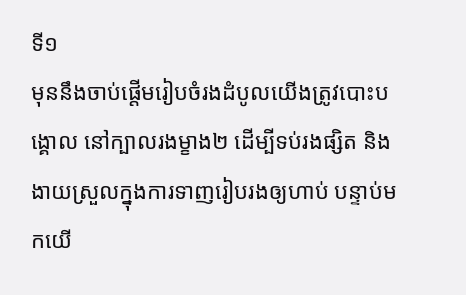ទី១
មុននឹងចាប់ផ្តើមរៀបចំរងដំបូលយើងត្រូវបោះបង្គោល នៅក្បាលរងម្ខាង២ ដើម្បីទប់រងផ្សិត និងងាយស្រួលក្នុងការទាញរៀបរងឲ្យហាប់ បន្ទាប់មកយើ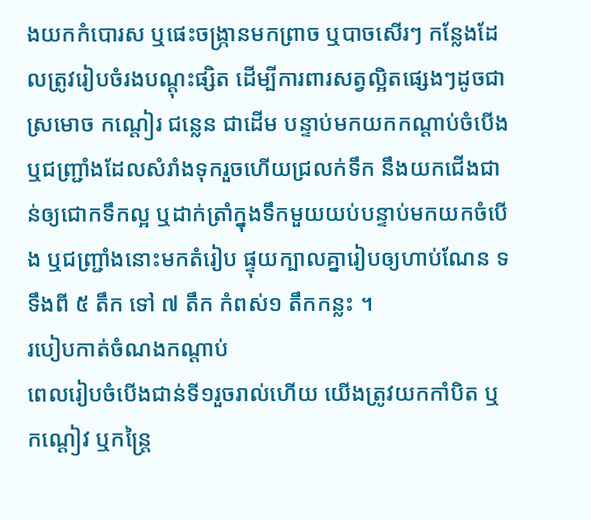ងយកកំបោរស ឬផេះចង្ក្រានមកព្រាច ឬបាចសើរៗ កន្លែងដែលត្រូវរៀបចំរងបណ្តុះផ្សិត ដើម្បីការពារសត្វល្អិតផ្សេងៗដូចជា ស្រមោច កណ្តៀរ ជន្លេន ជាដើម បន្ទាប់មកយកកណ្តាប់ចំបើង ឬជញ្ជ្រាំងដែលសំរាំងទុករួចហើយជ្រលក់ទឹក នឹងយកជើងជាន់ឲ្យជោកទឹកល្អ ឬដាក់ត្រាំក្នុងទឹកមួយយប់បន្ទាប់មកយកចំបើង ឬជញ្ជ្រាំងនោះមកតំរៀប ផ្ទុយក្បាលគ្នារៀបឲ្យហាប់ណែន ទទឹងពី ៥ តឹក ទៅ ៧ តឹក កំពស់១ តឹកកន្លះ ។
របៀបកាត់ចំណងកណ្តាប់
ពេលរៀបចំបើងជាន់ទី១រួចរាល់ហើយ យើងត្រូវយកកាំបិត ឬកណ្តៀវ ឬកន្ត្រៃ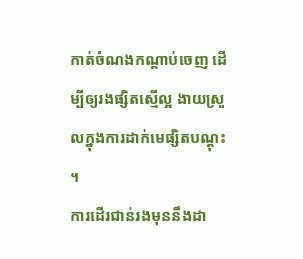កាត់ចំណងកណ្តាប់ចេញ ដើម្បីឲ្យរងផ្សិតស្មើល្អ ងាយស្រួលក្នុងការដាក់មេផ្សិតបណ្តុះ ។
ការដើរជាន់រងមុននឹងដា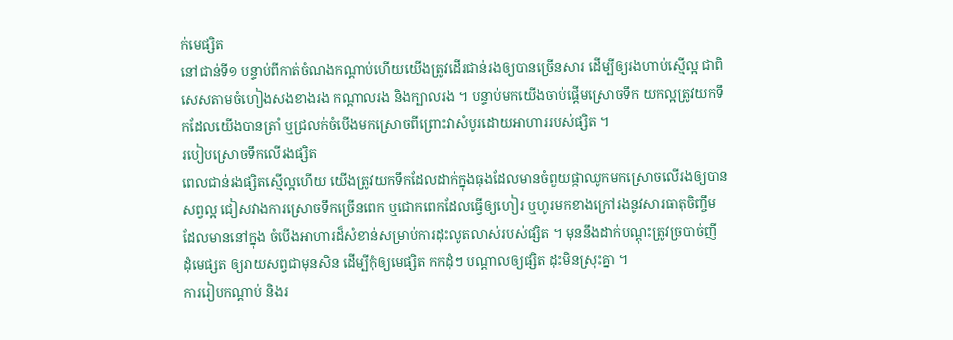ក់មេផ្សិត
នៅជាន់ទី១ បន្ទាប់ពីកាត់ចំណងកណ្តាប់ហើយយើងត្រូវដើរជាន់រងឲ្យបានច្រើនសារ ដើម្បីឲ្យរងហាប់ស្មើល្អ ជាពិសេសតាមចំហៀងសងខាងរង កណ្តាលរង និងក្បាលរង ។ បន្ទាប់មកយើងចាប់ផ្តើមស្រោចទឹក យកល្អត្រូវយកទឹកដែលយើងបានត្រាំ ឬជ្រលក់ចំបើងមកស្រោចពីព្រោះវាសំបូរដោយអាហាររបស់ផ្សិត ។
របៀបស្រោចទឹកលើរងផ្សិត
ពេលជាន់រងផ្សិតស្មើល្អហើយ យើងត្រូវយកទឹកដែលដាក់ក្នុងធុងដែលមានចំពួយផ្កាឈូកមកស្រោចលើរងឲ្យបានសព្វល្អ ជៀសវាងការស្រោចទឹកច្រើនពេក ឬជោកពេកដែលធ្វើឲ្យហៀរ ឬហូរមកខាងក្រៅរងនូវសារធាតុចិញ្ចឹម ដែលមាននៅក្នុង ចំបើងអាហារដ៏សំខាន់សម្រាប់ការដុះលូតលាស់របស់ផ្សិត ។ មុននឹងដាក់បណ្តុះត្រូវច្របាច់ញី ដុំមេផ្សត ឲ្យរាយសព្វជាមុនសិន ដើម្បីកុំឲ្យមេផ្សិត កកដុំៗ បណ្តាលឲ្យផ្សិត ដុះមិនស្រុះគ្នា ។
ការរៀបកណ្តាប់ និងរ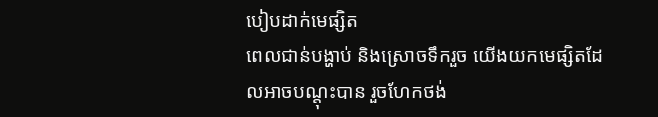បៀបដាក់មេផ្សិត
ពេលជាន់បង្ហាប់ និងស្រោចទឹករួច យើងយកមេផ្សិតដែលអាចបណ្តុះបាន រួចហែកថង់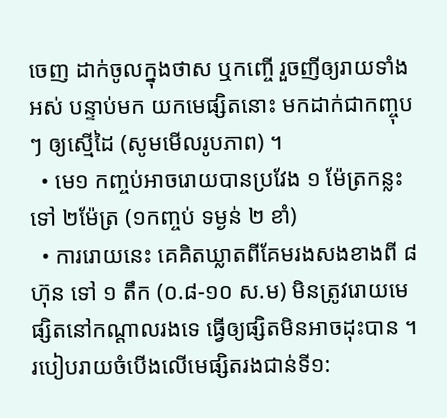ចេញ ដាក់ចូលក្នុងថាស ឬកញ្ចើ រួចញីឲ្យរាយទាំងអស់ បន្ទាប់មក យកមេផ្សិតនោះ មកដាក់ជាកញ្ចុបៗ ឲ្យស្មើដៃ (សូមមើលរូបភាព) ។
  • មេ១ កញ្ចប់អាចរោយបានប្រវែង ១ ម៉ែត្រកន្លះ ទៅ ២ម៉ែត្រ (១កញ្ចប់ ទម្ងន់ ២ ខាំ)
  • ការរោយនេះ គេគិតឃ្លាតពីគែមរងសងខាងពី ៨ ហ៊ុន ទៅ ១ តឹក (០.៨-១០ ស.ម) មិនត្រូវរោយមេផ្សិតនៅកណ្តាលរងទេ ធ្វើឲ្យផ្សិតមិនអាចដុះបាន ។
របៀបរាយចំបើងលើមេផ្សិតរងជាន់ទី១: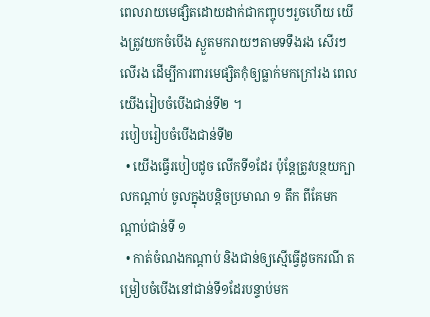ពេលរាយមេផ្សិតដោយដាក់ជាកញ្ចុបៗរួចហើយ យើងត្រូវយកចំបើង ស្ងួតមករាយៗតាមទទឹងរង សើរៗលើរង ដើម្បីការពារមេផ្សិតកុំឲ្យធ្លាក់មកក្រៅរង ពេលយើងរៀបចំបើងជាន់ទី២ ។
របៀបរៀបចំបើងជាន់ទី២
  • យើងធ្វើរបៀបដូច លើកទី១ដែរ ប៉ុន្តែត្រូវបន្ថយក្បាលកណ្តាប់ ចូលក្នុងបន្តិចប្រមាណ ១ តឹក ពីគែមកណ្តាប់ជាន់ទី ១
  • កាត់ចំណងកណ្តាប់ និងជាន់ឲ្យស្មើធ្វើដូចករណី តម្រៀបចំបើងនៅជាន់ទី១ដែរបន្ទាប់មក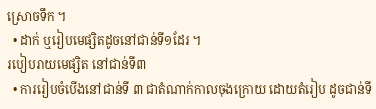ស្រោចទឹក ។
  • ដាក់ ឬរៀបមេផ្សិតដូចនៅជាន់ទី១ដែរ ។
របៀបរាយមេផ្សិត នៅជាន់ទី៣
  • ការរៀបចំបើងនៅជាន់ទី ៣ ជាតំណាក់កាលចុងក្រោយ ដោយតំរៀប ដូចជាន់ទី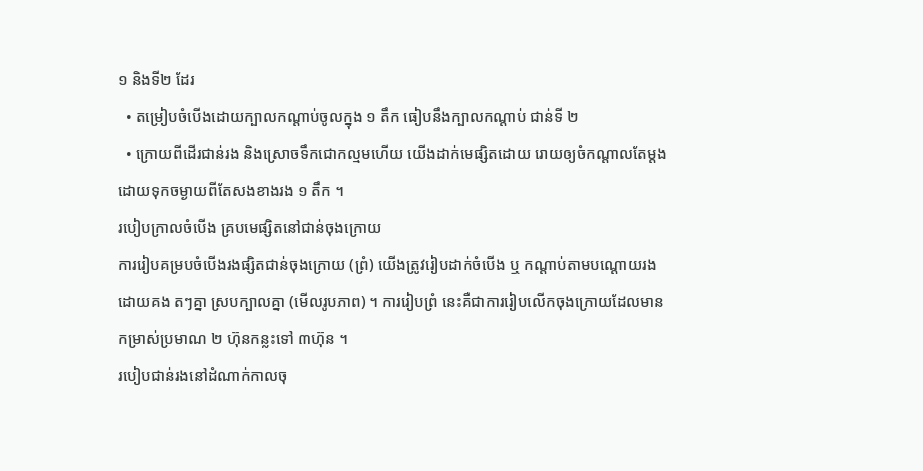១ និងទី២ ដែរ
  • តម្រៀបចំបើងដោយក្បាលកណ្តាប់ចូលក្នុង ១ តឹក ធៀបនឹងក្បាលកណ្តាប់ ជាន់ទី ២
  • ក្រោយពីដើរជាន់រង និងស្រោចទឹកជោកល្មមហើយ យើងដាក់មេផ្សិតដោយ រោយឲ្យចំកណ្តាលតែម្តង ដោយទុកចម្ងាយពីតែសងខាងរង ១ តឹក ។
របៀបក្រាលចំបើង គ្របមេផ្សិតនៅជាន់ចុងក្រោយ
ការរៀបគម្របចំបើងរងផ្សិតជាន់ចុងក្រោយ (ព្រំ) យើងត្រូវរៀបដាក់ចំបើង ឬ កណ្តាប់តាមបណ្តោយរងដោយគង តៗគ្នា ស្របក្បាលគ្នា (មើលរូបភាព) ។ ការរៀបព្រំ នេះគឺជាការរៀបលើកចុងក្រោយដែលមានកម្រាស់ប្រមាណ ២ ហ៊ុនកន្លះទៅ ៣ហ៊ុន ។
របៀបជាន់រងនៅដំណាក់កាលចុ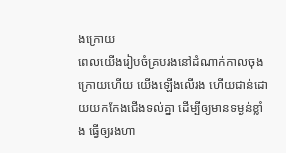ងក្រោយ
ពេលយើងរៀបចំគ្របរងនៅដំណាក់កាលចុងក្រោយហើយ យើងឡើងលើរង ហើយជាន់ដោយយកកែងជើងទល់គ្នា ដើម្បីឲ្យមានទម្ងន់ខ្លាំង ធ្វើឲ្យរងហា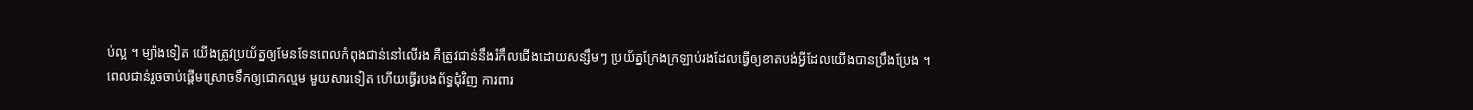ប់ល្អ ។ ម្យ៉ាងទៀត យើងត្រូវប្រយ័ត្នឲ្យមែនទែនពេលកំពុងជាន់នៅលើរង គឺត្រូវជាន់នឹងរំកឹលជើងដោយសន្សឹមៗ ប្រយ័ត្នក្រែងក្រឡាប់រងដែលធ្វើឲ្យខាតបង់អ្វីដែលយើងបានប្រឹងប្រែង ។
ពេលជាន់រួចចាប់ផ្តើមស្រោចទឹកឲ្យជោកល្មម មួយសារទៀត ហើយធ្វើរបងព័ទ្ធជុំវិញ ការពារ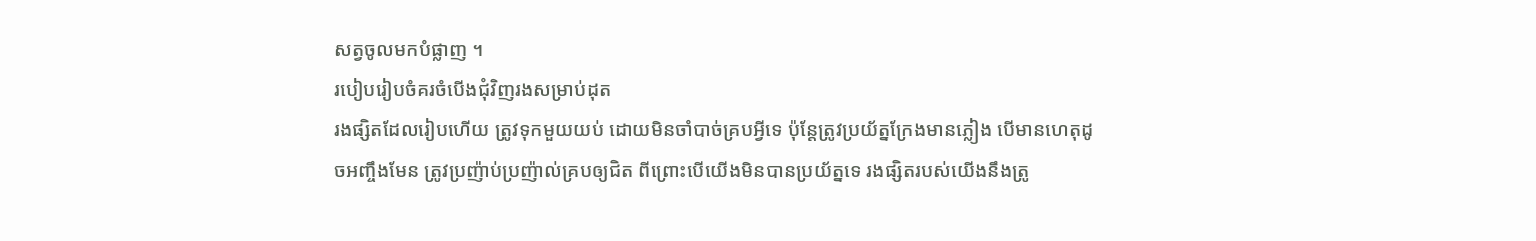សត្វចូលមកបំផ្លាញ ។
របៀបរៀបចំគរចំបើងជុំវិញរងសម្រាប់ដុត
រងផ្សិតដែលរៀបហើយ ត្រូវទុកមួយយប់ ដោយមិនចាំបាច់គ្របអ្វីទេ ប៉ុន្តែត្រូវប្រយ័ត្នក្រែងមានភ្លៀង បើមានហេតុដូចអញ្ចឹងមែន ត្រូវប្រញ៉ាប់ប្រញ៉ាល់គ្របឲ្យជិត ពីព្រោះបើយើងមិនបានប្រយ័ត្នទេ រងផ្សិតរបស់យើងនឹងត្រូ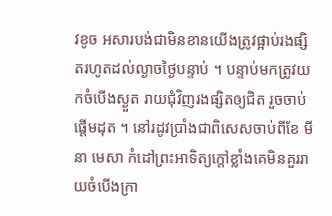វខូច អសារបង់ជាមិនខានយើងត្រូវផ្អាប់រងផ្សិតរហូតដល់ល្ងាចថ្ងៃបន្ទាប់ ។ បន្ទាប់មកត្រូវយកចំបើងស្ងួត រាយជុំវិញរងផ្សិតឲ្យជិត រួចចាប់ផ្តើមដុត ។ នៅរដូវប្រាំងជាពិសេសចាប់ពីខែ មីនា មេសា កំដៅព្រះអាទិត្យក្តៅខ្លាំងគេមិនគួររាយចំបើងក្រា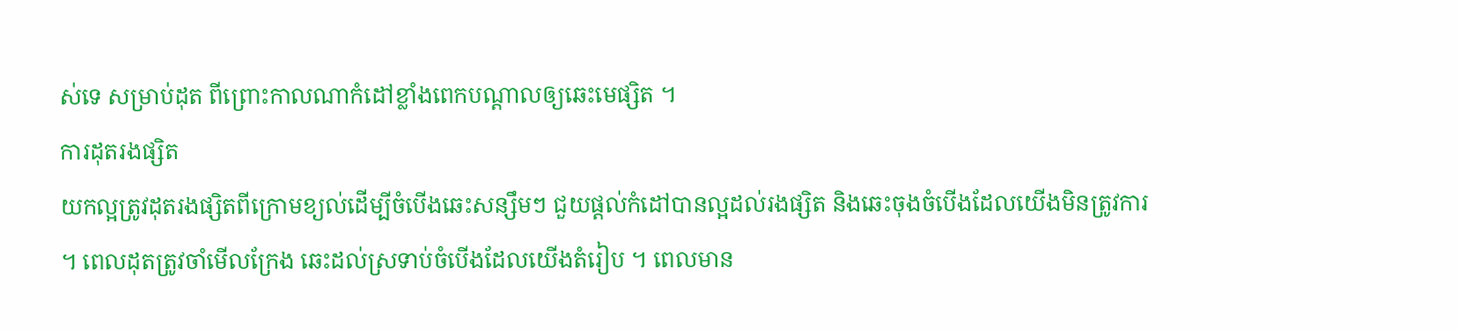ស់ទេ សម្រាប់ដុត ពីព្រោះកាលណាកំដៅខ្លាំងពេកបណ្តាលឲ្យឆេះមេផ្សិត ។
ការដុតរងផ្សិត
យកល្អត្រូវដុតរងផ្សិតពីក្រោមខ្យល់ដើម្បីចំបើងឆេះសន្សឹមៗ ជួយផ្តល់កំដៅបានល្អដល់រងផ្សិត និងឆេះចុងចំបើងដែលយើងមិនត្រូវការ ។ ពេលដុតត្រូវចាំមើលក្រែង ឆេះដល់ស្រទាប់ចំបើងដែលយើងតំរៀប ។ ពេលមាន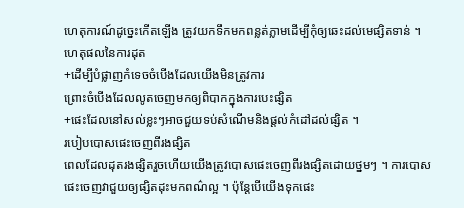ហេតុការណ៍ដូច្នេះកើតឡើង ត្រូវយកទឹកមកពន្លត់ភ្លាមដើម្បីកុំឲ្យឆេះដល់មេផ្សិតទាន់ ។ ហេតុផលនៃការដុត
+ដើម្បីបំផ្លាញកំទេចចំបើងដែលយើងមិនត្រូវការ
ព្រោះចំបើងដែលលូតចេញមកឲ្យពិបាកក្នុងការបេះផ្សិត
+ផេះដែលនៅសល់ខ្លះៗអាចជួយទប់សំណើមនិងផ្តល់កំដៅដល់ផ្សិត ។
របៀបបោសផេះចេញពីរងផ្សិត
ពេលដែលដុតរងផ្សិតរួចហើយយើងត្រូវបោសផេះចេញពីរងផ្សិតដោយថ្នមៗ ។ ការបោសផេះចេញវាជួយឲ្យផ្សិតដុះមកពណ៌ល្អ ។ ប៉ុន្តែបើយើងទុកផេះ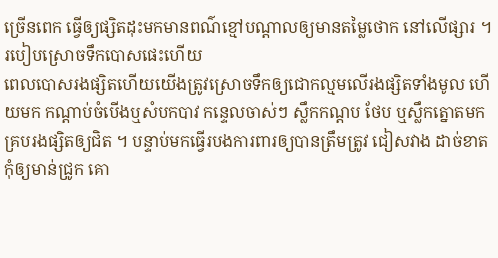ច្រើនពេក ធ្វើឲ្យផ្សិតដុះមកមានពណ៌ខ្មៅបណ្តាលឲ្យមានតម្លៃថោក នៅលើផ្សារ ។
របៀបស្រោចទឹកបោសផេះហើយ
ពេលបោសរងផ្សិតហើយយើងត្រូវស្រោចទឹកឲ្យជោកល្មមលើរងផ្សិតទាំងមូល ហើយមក កណ្តាប់ចំបើងឬសំបកបាវ កន្ទេលចាស់ៗ ស្លឹកកណ្តប ថែប ឬស្លឹកត្នោតមកគ្របរងផ្សិតឲ្យជិត ។ បន្ទាប់មកធ្វើរបងការពារឲ្យបានត្រឹមត្រូវ ជៀសវាង ដាច់ខាតកុំឲ្យមាន់ជ្រូក គោ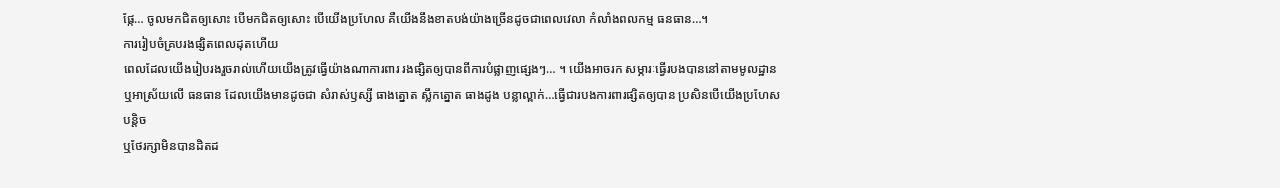ផ្កែ… ចូលមកជិតឲ្យសោះ បើមកជិតឲ្យសោះ បើយើងប្រហែល គឺយើងនឹងខាតបង់យ៉ាងច្រើនដូចជាពេលវេលា កំលាំងពលកម្ម ធនធាន…។
ការរៀបចំគ្របរងផ្សិតពេលដុតហើយ
ពេលដែលយើងរៀបរងរួចរាល់ហើយយើងត្រូវធ្វើយ៉ាងណាការពារ រងផ្សិតឲ្យបានពីការបំផ្លាញផ្សេងៗ… ។ យើងអាចរក សម្ភារៈធ្វើរបងបាននៅតាមមូលដ្ឋាន ឬអាស្រ័យលើ ធនធាន ដែលយើងមានដូចជា សំរាស់ឫស្សី ធាងត្នោត ស្លឹកត្នោត ធាងដូង បន្លាល្ពាក់…ធ្វើជារបងការពារផ្សិតឲ្យបាន ប្រសិនបើយើងប្រហែសបន្តិច
ឬថែរក្សាមិនបានដិតដ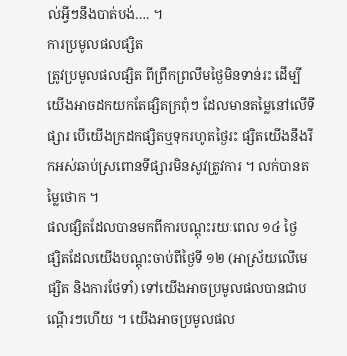ល់អ្វីៗនឹងបាត់បង់…. ។
ការប្រមូលផលផ្សិត
ត្រូវប្រមូលផលផ្សិត ពីព្រឹកព្រលឹមថ្ងៃមិនទាន់រះ ដើម្បីយើងអាចដកយកតែផ្សិតក្រពុំៗ ដែលមានតម្លៃនៅលើទីផ្សារ បើយើងក្រដកផ្សិតឬទុករហូតថ្ងៃរះ ផ្សិតយើងនឹងរីកអស់ឆាប់ស្រពោនទីផ្សារមិនសូវត្រូវការ ។ លក់បានតម្លៃថោក ។
ផលផ្សិតដែលបានមកពីការបណ្តុះរយៈពេល ១៤ ថ្ងៃ
ផ្សិតដែលយើងបណ្តុះចាប់ពីថ្ងៃទី ១២ (អាស្រ័យលើមេផ្សិត និងការថែទាំ) ទៅយើងអាចប្រមូលផលបានជាបណ្តើរៗហើយ ។ យើងអាចប្រមូលផល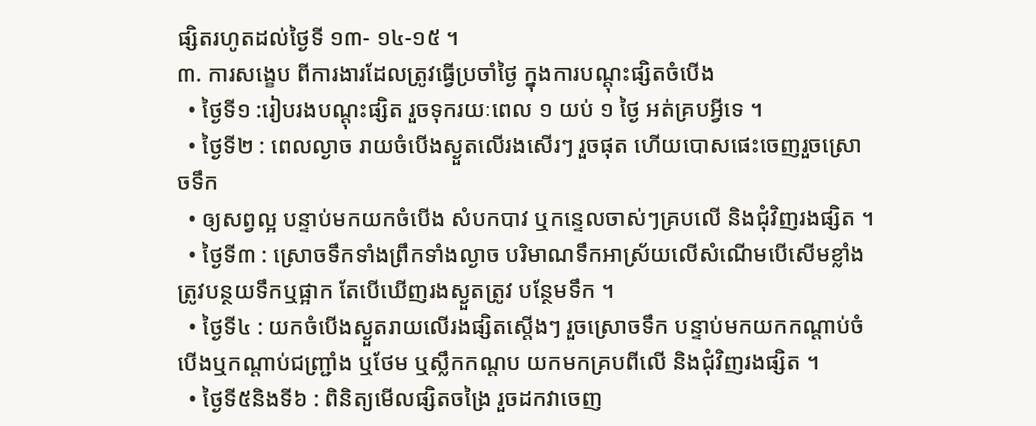ផ្សិតរហូតដល់ថ្ងៃទី ១៣- ១៤-១៥ ។
៣. ការសង្ខេប ពីការងារដែលត្រូវធ្វើប្រចាំថ្ងៃ ក្នុងការបណ្តុះផ្សិតចំបើង
  • ថ្ងៃទី១ :រៀបរងបណ្តុះផ្សិត រួចទុករយៈពេល ១ យប់ ១ ថ្ងៃ អត់គ្របអ្វីទេ ។
  • ថ្ងៃទី២ : ពេលល្ងាច រាយចំបើងស្ងួតលើរងសើរៗ រួចផុត ហើយបោសផេះចេញរួចស្រោចទឹក
  • ឲ្យសព្វល្អ បន្ទាប់មកយកចំបើង សំបកបាវ ឬកន្ទេលចាស់ៗគ្របលើ និងជុំវិញរងផ្សិត ។
  • ថ្ងៃទី៣ : ស្រោចទឹកទាំងព្រឹកទាំងល្ងាច បរិមាណទឹកអាស្រ័យលើសំណើមបើសើមខ្លាំងត្រូវបន្ថយទឹកឬផ្អាក តែបើឃើញរងស្ងួតត្រូវ បន្ថែមទឹក ។
  • ថ្ងៃទី៤ : យកចំបើងស្ងួតរាយលើរងផ្សិតស្តើងៗ រួចស្រោចទឹក បន្ទាប់មកយកកណ្តាប់ចំបើងឬកណ្តាប់ជញ្ជ្រាំង ឬថែម ឬស្លឹកកណ្តប យកមកគ្របពីលើ និងជុំវិញរងផ្សិត ។
  • ថ្ងៃទី៥និងទី៦ : ពិនិត្យមើលផ្សិតចង្រៃ រួចដកវាចេញ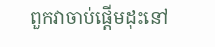ពួកវាចាប់ផ្តើមដុះនៅ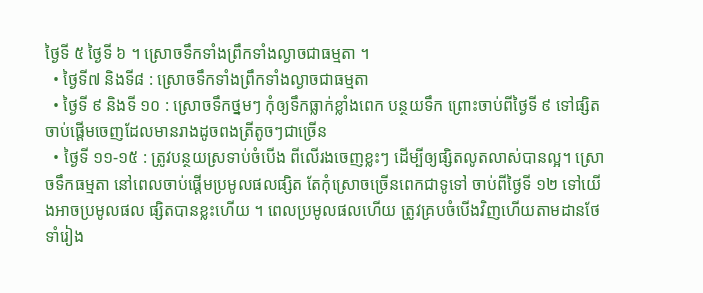ថ្ងៃទី ៥ ថ្ងៃទី ៦ ។ ស្រោចទឹកទាំងព្រឹកទាំងល្ងាចជាធម្មតា ។
  • ថ្ងៃទី៧ និងទី៨ : ស្រោចទឹកទាំងព្រឹកទាំងល្ងាចជាធម្មតា
  • ថ្ងៃទី ៩ និងទី ១០ : ស្រោចទឹកថ្នមៗ កុំឲ្យទឹកធ្លាក់ខ្លាំងពេក បន្ថយទឹក ព្រោះចាប់ពីថ្ងៃទី ៩ ទៅផ្សិតចាប់ផ្តើមចេញដែលមានរាងដូចពងត្រីតូចៗជាច្រើន
  • ថ្ងៃទី ១១-១៥ : ត្រូវបន្ថយស្រទាប់ចំបើង ពីលើរងចេញខ្លះៗ ដើម្បីឲ្យផ្សិតលូតលាស់បានល្អ។ ស្រោចទឹកធម្មតា នៅពេលចាប់ផ្តើមប្រមូលផលផ្សិត តែកុំស្រោចច្រើនពេកជាទូទៅ ចាប់ពីថ្ងៃទី ១២ ទៅយើងអាចប្រមូលផល ផ្សិតបានខ្លះហើយ ។ ពេលប្រមូលផលហើយ ត្រូវគ្របចំបើងវិញហើយតាមដានថែទាំរៀង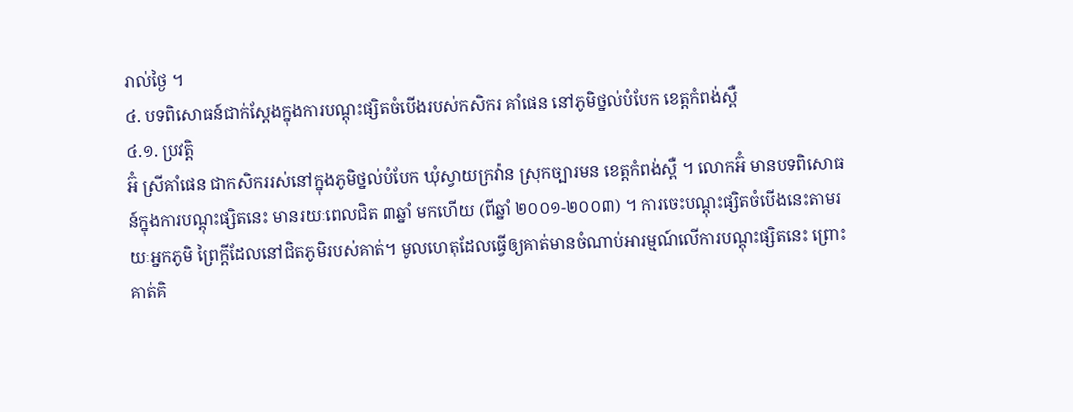រាល់ថ្ងៃ ។
៤. បទពិសោធន៍ជាក់ស្តែងក្នុងការបណ្តុះផ្សិតចំបើងរបស់កសិករ គាំផេន នៅភូមិថ្នល់បំបែក ខេត្តកំពង់ស្ពឺ
៤.១. ប្រវត្តិ
អ៊ំ ស្រីគាំផេន ជាកសិកររស់នៅក្នុងភូមិថ្នល់បំបែក ឃុំស្វាយក្រវ៉ាន ស្រុកច្បារមន ខេត្តកំពង់ស្ពឺ ។ លោកអ៊ំ មានបទពិសោធន៍ក្នុងការបណ្តុះផ្សិតនេះ មានរយៈពេលជិត ៣ឆ្នាំ មកហើយ (ពីឆ្នាំ ២០០១-២០០៣) ។ ការចេះបណ្តុះផ្សិតចំបើងនេះតាមរយៈអ្នកភូមិ ព្រៃក្តីដែលនៅជិតភូមិរបស់គាត់។ មូលហេតុដែលធ្វើឲ្យគាត់មានចំណាប់អារម្មណ៍លើការបណ្តុះផ្សិតនេះ ព្រោះគាត់គិ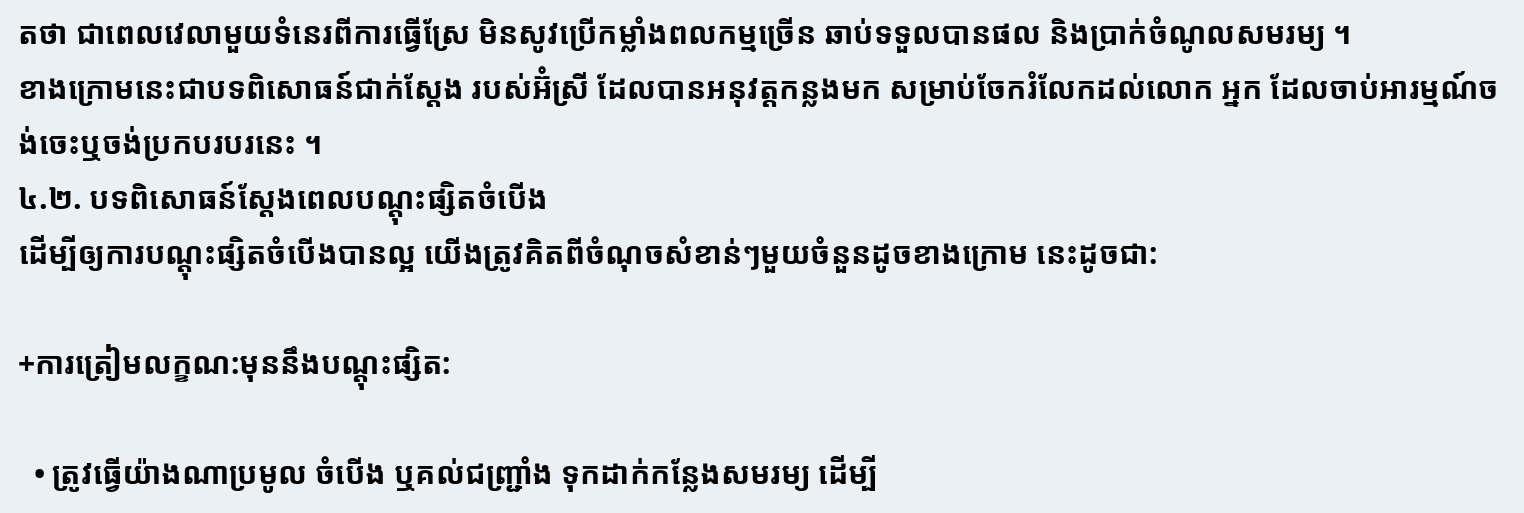តថា ជាពេលវេលាមួយទំនេរពីការធ្វើស្រែ មិនសូវប្រើកម្លាំងពលកម្មច្រើន ឆាប់ទទួលបានផល និងប្រាក់ចំណូលសមរម្យ ។
ខាងក្រោមនេះជាបទពិសោធន៍ជាក់ស្តែង របស់អ៊ំស្រី ដែលបានអនុវត្តកន្លងមក សម្រាប់ចែករំលែកដល់លោក អ្នក ដែលចាប់អារម្មណ៍ចង់ចេះឬចង់ប្រកបរបរនេះ ។
៤.២. បទពិសោធន៍ស្តែងពេលបណ្តុះផ្សិតចំបើង
ដើម្បីឲ្យការបណ្តុះផ្សិតចំបើងបានល្អ យើងត្រូវគិតពីចំណុចសំខាន់ៗមួយចំនួនដូចខាងក្រោម នេះដូចជា:

+ការត្រៀមលក្ខណ:មុននឹងបណ្តុះផ្សិត:

  • ត្រូវធ្វើយ៉ាងណាប្រមូល ចំបើង ឬគល់ជញ្ជ្រាំង ទុកដាក់កន្លែងសមរម្យ ដើម្បី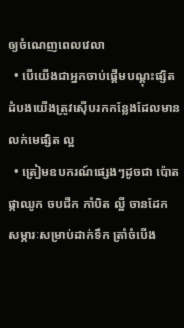ឲ្យចំណេញពេលវេលា
  • បើយើងជាអ្នកចាប់ផ្តើមបណ្តុះផ្សិតដំបងយើងត្រូវស៊ើបរកកន្លែងដែលមានលក់មេផ្សិត ល្អ
  • ត្រៀមឧបករណ៍ផ្សេងៗដូចជា ប៉ោតផ្កាឈូក ចបជីក កាំបិត ល្អី ចានដែក សម្ភារៈសម្រាប់ដាក់ទឹក ត្រាំចំបើង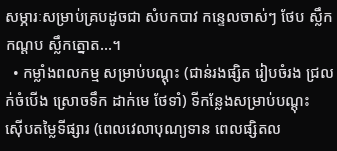សម្ភារៈសម្រាប់គ្របដូចជា សំបកបាវ កន្ទេលចាស់ៗ ថែប ស្លឹកកណ្តប ស្លឹកត្នោត…។
  • កម្លាំងពលកម្ម សម្រាប់បណ្តុះ (ជាន់រងផ្សិត រៀបចំរង ជ្រលក់ចំបើង ស្រោចទឹក ដាក់មេ ថែទាំ) ទីកន្លែងសម្រាប់បណ្តុះ
ស៊ើបតម្លៃទីផ្សារ (ពេលវេលាបុណ្យទាន ពេលផ្សិតល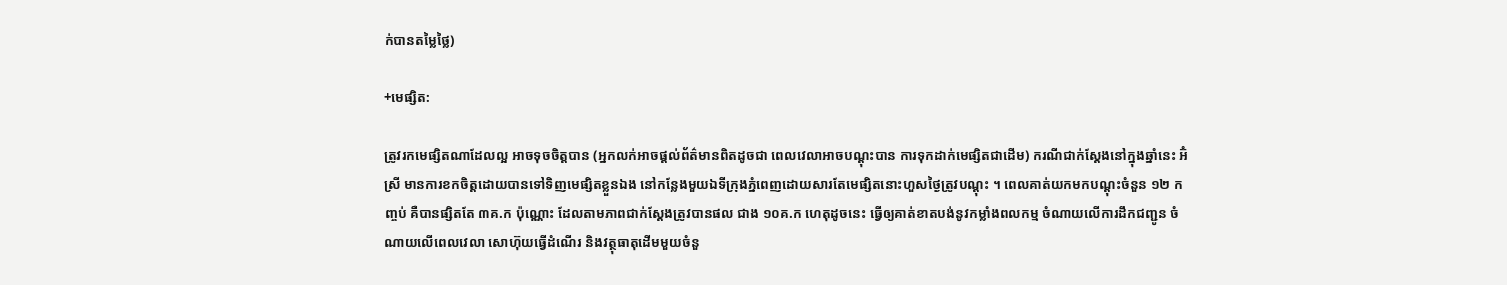ក់បានតម្លៃថ្លៃ)

+មេផ្សិត:

ត្រូវរកមេផ្សិតណាដែលល្អ អាចទុចចិត្តបាន (អ្នកលក់អាចផ្តល់ព័ត៌មានពិតដូចជា ពេលវេលាអាចបណ្តុះបាន ការទុកដាក់មេផ្សិតជាដើម) ករណីជាក់ស្តែងនៅក្នុងឆ្នាំនេះ អ៊ំស្រី មានការខកចិត្តដោយបានទៅទិញមេផ្សិតខ្លួនឯង នៅកន្លែងមួយឯទីក្រុងភ្នំពេញដោយសារតែមេផ្សិតនោះហួសថ្ងៃត្រូវបណ្តុះ ។ ពេលគាត់យកមកបណ្តុះចំនួន ១២ កញ្ចប់ គឺបានផ្សិតតែ ៣គ.ក ប៉ុណ្ណោះ ដែលតាមភាពជាក់ស្តែងត្រូវបានផល ជាង ១០គ.ក ហេតុដូចនេះ ធ្វើឲ្យគាត់ខាតបង់នូវកម្លាំងពលកម្ម ចំណាយលើការដឹកជញ្ជូន ចំណាយលើពេលវេលា សោហ៊ុយធ្វើដំណើរ និងវត្ថុធាតុដើមមួយចំនួ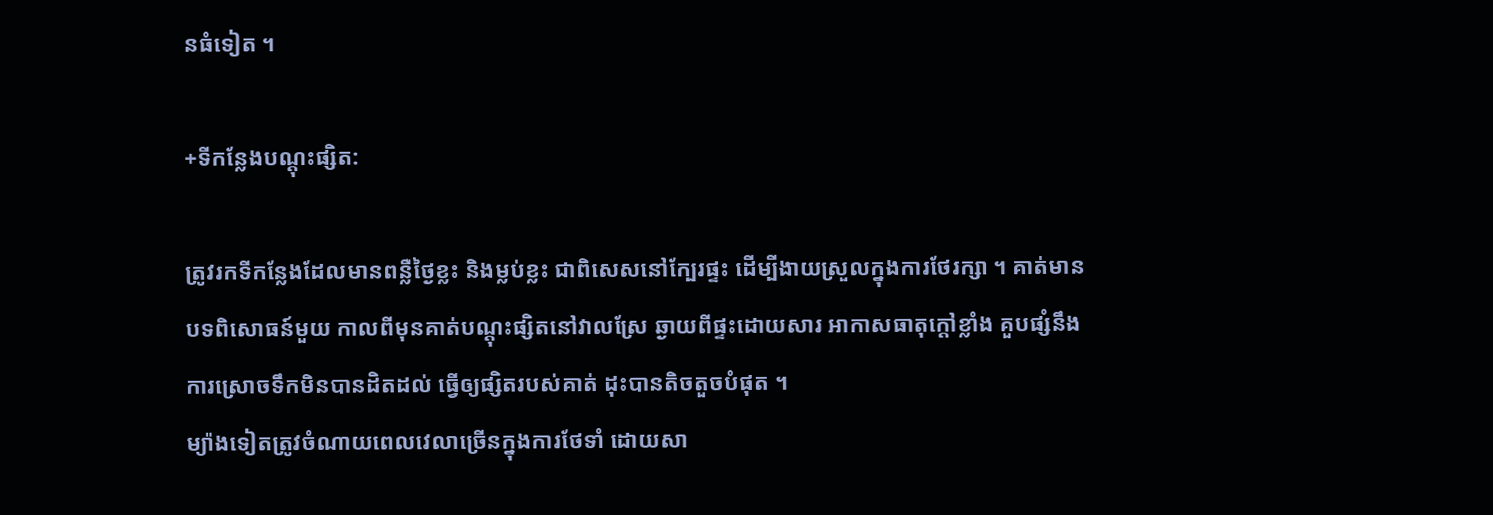នធំទៀត ។

+ទីកន្លែងបណ្តុះផ្សិត:

ត្រូវរកទីកន្លែងដែលមានពន្លឺថ្ងៃខ្លះ និងម្លប់ខ្លះ ជាពិសេសនៅក្បែរផ្ទះ ដើម្បីងាយស្រួលក្នុងការថែរក្សា ។ គាត់មានបទពិសោធន៍មួយ កាលពីមុនគាត់បណ្តុះផ្សិតនៅវាលស្រែ ឆ្ងាយពីផ្ទះដោយសារ អាកាសធាតុក្តៅខ្លាំង គួបផ្សំនឹង ការស្រោចទឹកមិនបានដិតដល់ ធ្វើឲ្យផ្សិតរបស់គាត់ ដុះបានតិចតួចបំផុត ។
ម្យ៉ាងទៀតត្រូវចំណាយពេលវេលាច្រើនក្នុងការថែទាំ ដោយសា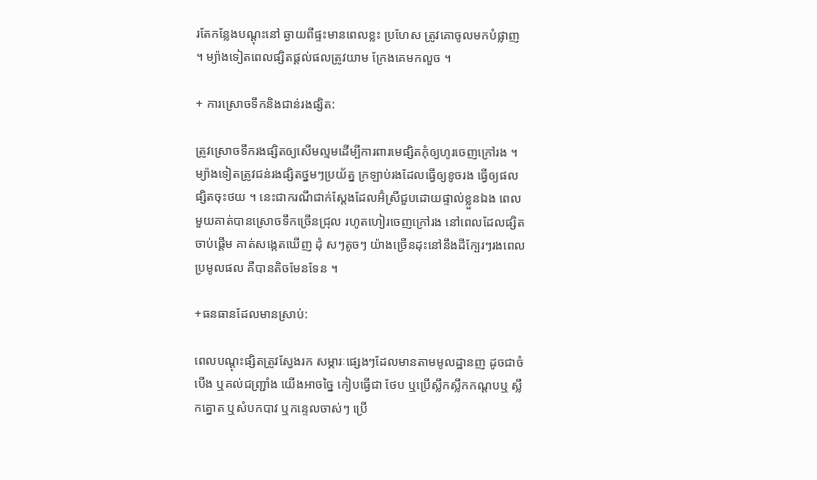រតែកន្លែងបណ្តុះនៅ ឆ្ងាយពីផ្ទះមានពេលខ្លះ ប្រហែស ត្រូវគោចូលមកបំផ្លាញ ។ ម្យ៉ាងទៀតពេលផ្សិតផ្តល់ផលត្រូវយាម ក្រែងគេមកលួច ។

+ ការស្រោចទឹកនិងជាន់រងផ្សិត:

ត្រូវស្រោចទឹករងផ្សិតឲ្យសើមល្មមដើម្បីការពារមេផ្សិតកុំឲ្យហូរចេញក្រៅរង ។ ម្យ៉ាងទៀតត្រូវជន់រងផ្សិតថ្នមៗប្រយ័ត្ន ក្រឡាប់រងដែលធ្វើឲ្យខូចរង ធ្វើឲ្យផលផ្សិតចុះថយ ។ នេះជាករណីជាក់ស្តែងដែលអ៊ំស្រីជួបដោយផ្ទាល់ខ្លួនឯង ពេលមួយគាត់បានស្រោចទឹកច្រើនជ្រុល រហូតហៀរចេញក្រៅរង នៅពេលដែលផ្សិតចាប់ផ្តើម គាត់សង្កេតឃើញ ដុំ សៗតូចៗ យ៉ាងច្រើនដុះនៅនឹងដីក្បែរៗរងពេលប្រមូលផល គឺបានតិចមែនទែន ។

+ធនធានដែលមានស្រាប់:

ពេលបណ្តុះផ្សិតត្រូវស្វែងរក សម្ភារៈផ្សេងៗដែលមានតាមមូលដ្ឋានញ ដូចជាចំបើង ឬគល់ជញ្ជ្រាំង យើងអាចច្នៃ កៀបធ្វើជា ថែប ឬប្រើស្លឹកស្លឹកកណ្តបឬ ស្លឹកត្នោត ឬសំបកបាវ ឬកន្ទេលចាស់ៗ ប្រើ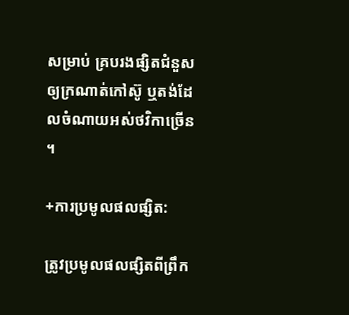សម្រាប់ គ្របរងផ្សិតជំនួសឲ្យក្រណាត់កៅស៊ូ ឬតង់ដែលចំណាយអស់ថវិកាច្រើន ។

+ការប្រមូលផលផ្សិត:

ត្រូវប្រមូលផលផ្សិតពីព្រឹក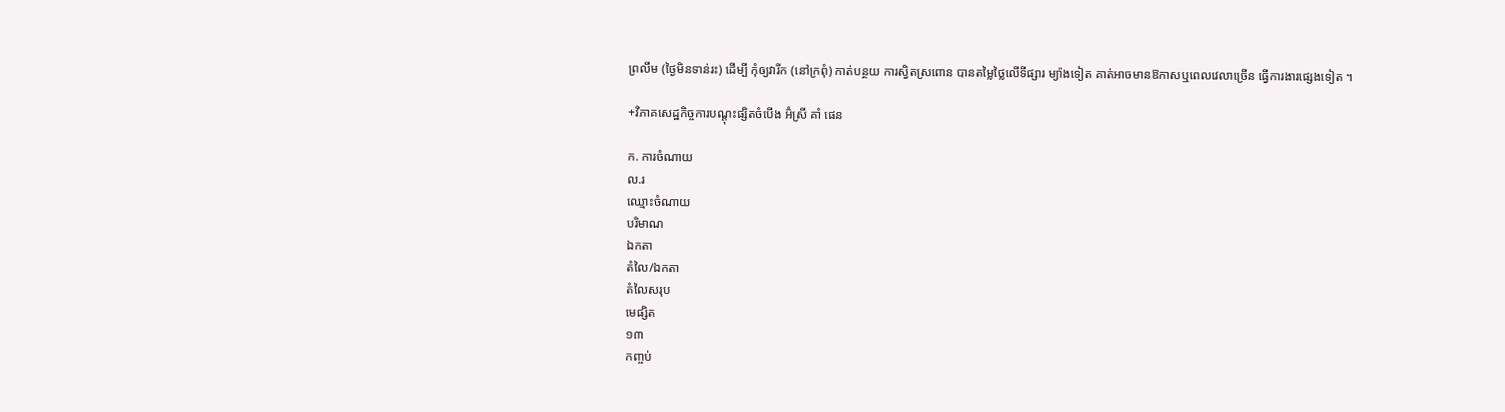ព្រលឹម (ថ្ងៃមិនទាន់រះ) ដើម្បី កុំឲ្យវារីក (នៅក្រពុំ) កាត់បន្ថយ ការស្វិតស្រពោន បានតម្លៃថ្លៃលើទីផ្សារ ម្យ៉ាងទៀត គាត់អាចមានឱកាសឬពេលវេលាច្រើន ធ្វើការងារផ្សេងទៀត ។

+វិភាគសេដ្ឋកិច្ចការបណ្តុះផ្សិតចំបើង អ៊ំស្រី គាំ ផេន

ក. ការចំណាយ
ល.រ
ឈ្មោះចំណាយ
បរិមាណ
ឯកតា
តំលៃ/ឯកតា
តំលៃសរុប
មេផ្សិត
១៣
កញ្ចប់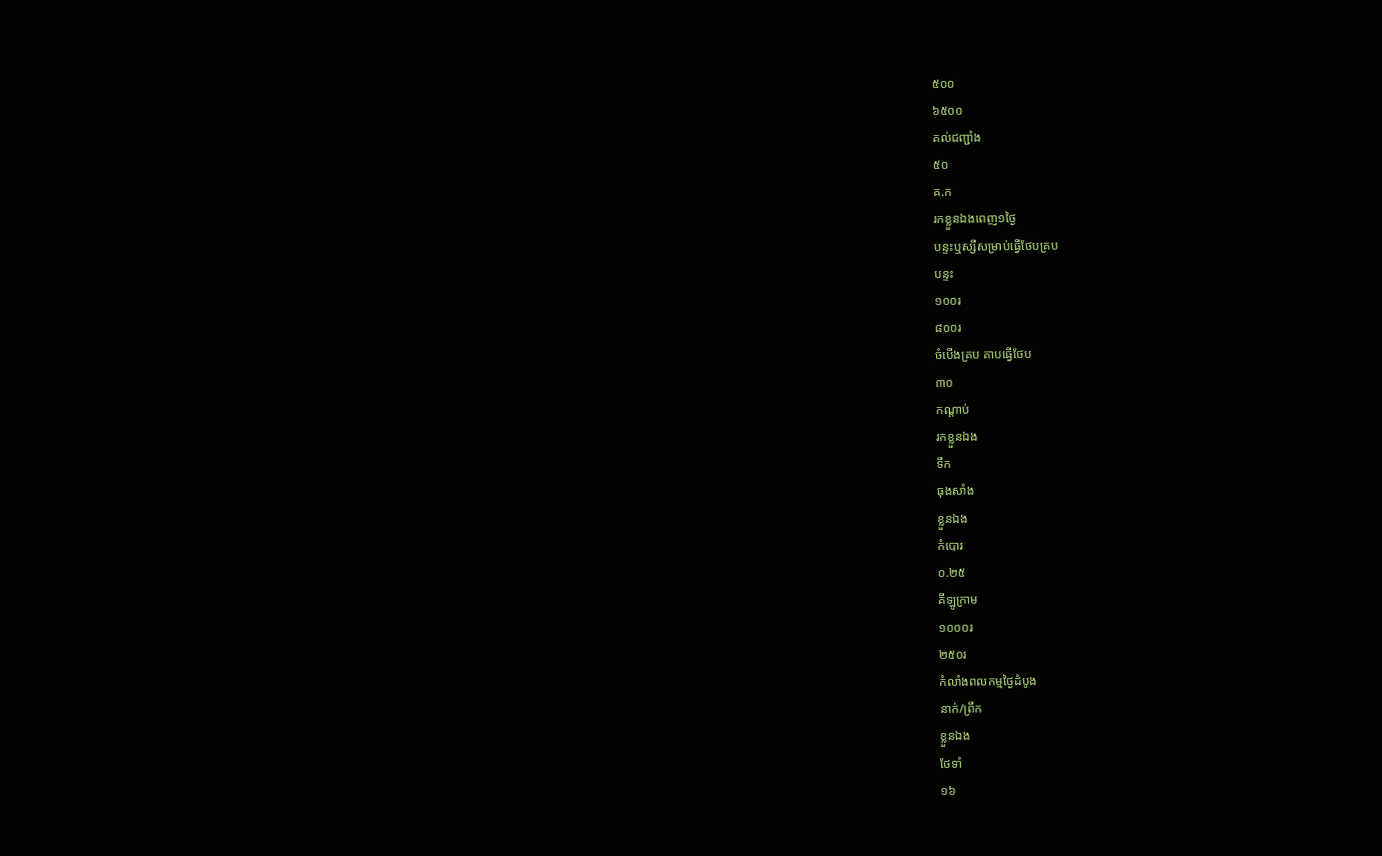៥០០
៦៥០០
គល់ជញ្ជាំង
៥០
គ.ក
រកខ្លួនឯងពេញ១ថ្ងៃ
បន្ទះឬស្សីសម្រាប់ធ្វើថែបគ្រប
បន្ទះ
១០០រ
៨០០រ
ចំបើងគ្រប គាបធ្វើថែប
៣០
កណ្តាប់
រកខ្លួនឯង
ទឹក
ធុងសាំង
ខ្លួនឯង
កំបោរ
០.២៥
គីឡូក្រាម
១០០០រ
២៥០រ
កំលាំងពលកម្មថ្ងៃដំបូង
នាក់/ព្រឹក
ខ្លួនឯង
ថែទាំ
១៦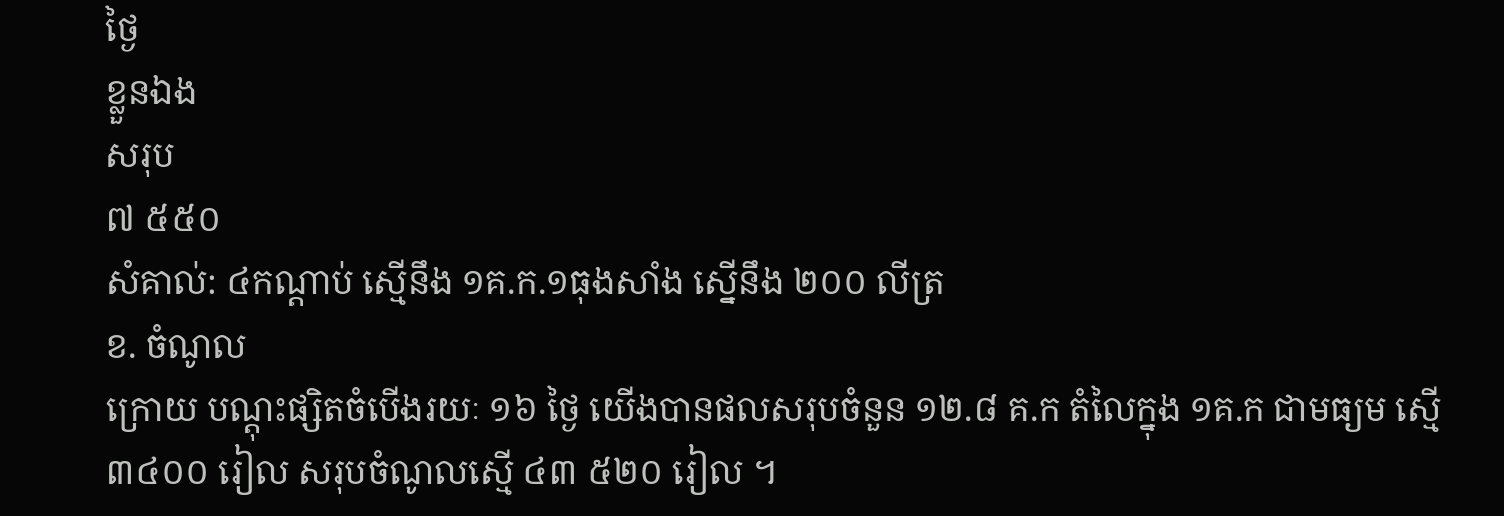ថ្ងៃ
ខ្លួនឯង
សរុប
៧ ៥៥០
សំគាល់: ៤កណ្តាប់ ស្មើនឹង ១គ.ក.១ធុងសាំង ស្នើនឹង ២០០ លីត្រ
ខ. ចំណូល
ក្រោយ បណ្តុះផ្សិតចំបើងរយៈ ១៦ ថ្ងៃ យើងបានផលសរុបចំនួន ១២.៨ គ.ក តំលៃក្នុង ១គ.ក ជាមធ្យម ស្មើ ៣៤០០ រៀល សរុបចំណូលស្មើ ៤៣ ៥២០ រៀល ។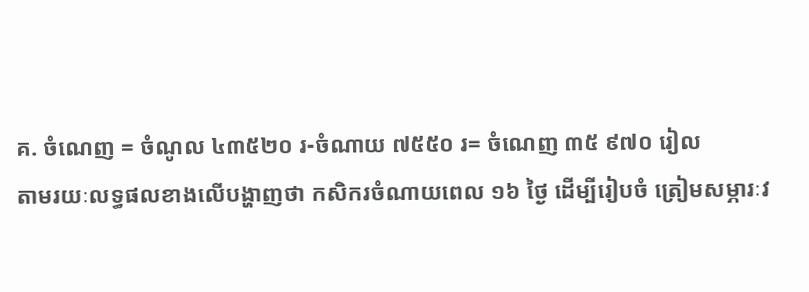គ. ចំណេញ = ចំណូល ៤៣៥២០ រ-ចំណាយ ៧៥៥០ រ= ចំណេញ ៣៥ ៩៧០ រៀល
តាមរយៈលទ្ធផលខាងលើបង្ហាញថា កសិករចំណាយពេល ១៦ ថ្ងៃ ដើម្បីរៀបចំ ត្រៀមសម្ភារៈវ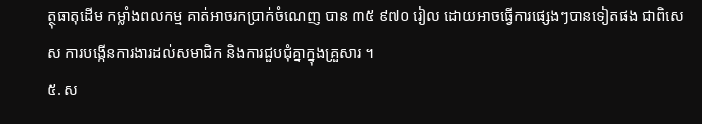ត្ថុធាតុដើម កម្លាំងពលកម្ម គាត់អាចរកប្រាក់ចំណេញ បាន ៣៥ ៩៧០ រៀល ដោយអាចធ្វើការផ្សេងៗបានទៀតផង ជាពិសេស ការបង្កើនការងារដល់សមាជិក និងការជួបជុំគ្នាក្នុងគ្រួសារ ។
៥. ស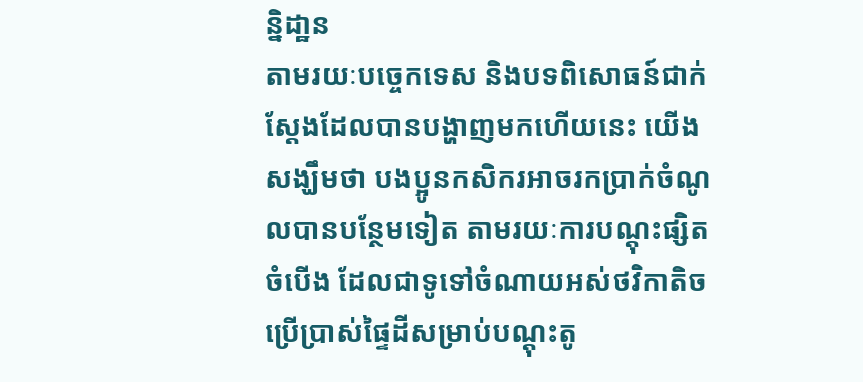ន្និដា្ឋន
តាមរយៈបច្ចេកទេស និងបទពិសោធន៍ជាក់ស្តែងដែលបានបង្ហាញមកហើយនេះ យើងសង្ឃឹមថា បងប្អូនកសិករអាចរកប្រាក់ចំណូលបានបន្ថែមទៀត តាមរយៈការបណ្តុះផ្សិតចំបើង ដែលជាទូទៅចំណាយអស់ថវិកាតិចប្រើប្រាស់ផ្ទៃដីសម្រាប់បណ្តុះតូ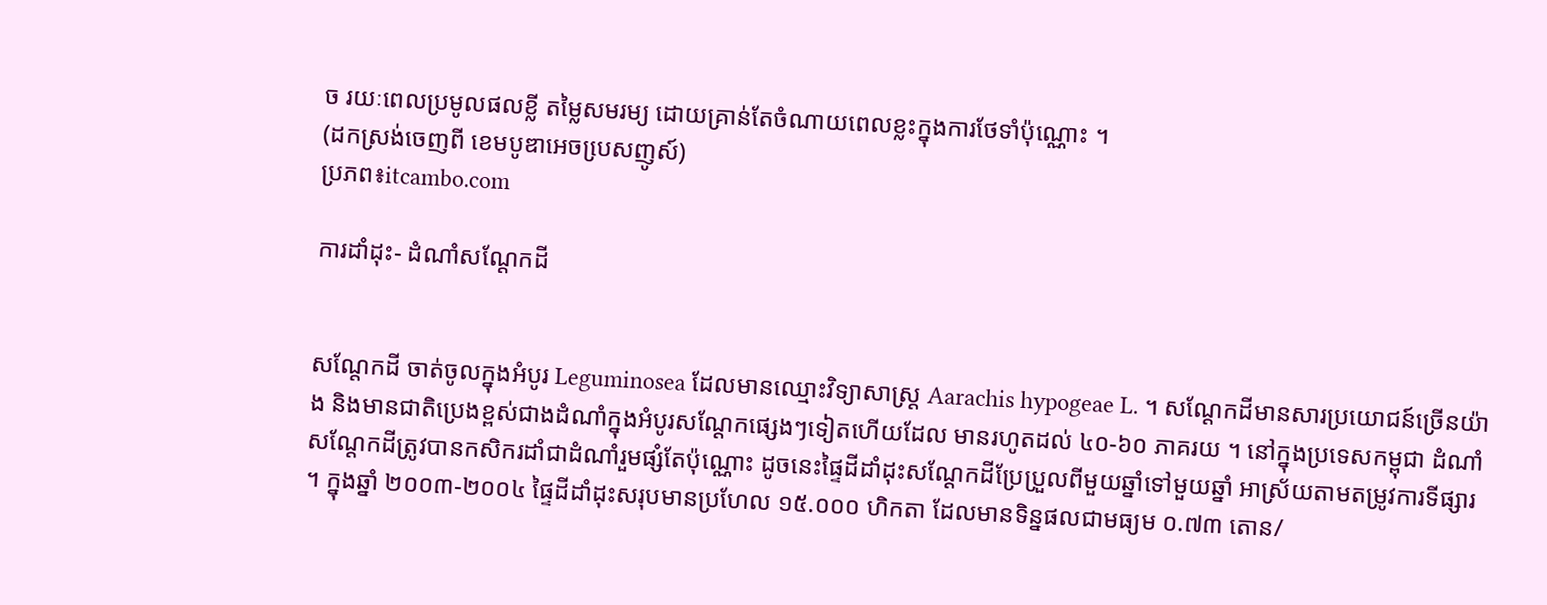ច រយៈពេលប្រមូលផលខ្លី តម្លៃសមរម្យ ដោយគ្រាន់តែចំណាយពេលខ្លះក្នុងការថែទាំប៉ុណ្ណោះ ។
(ដកស្រង់ចេញពី ខេមបូឌាអេចបេ្រសញូស៍)
ប្រភព៖itcambo.com

ការដាំដុះ- ដំណាំសណ្តែកដី


សណ្តែកដី ចាត់ចូលក្នុងអំបូរ Leguminosea ដែលមានឈ្មោះវិទ្យាសាស្ត្រ Aarachis hypogeae L. ។ សណ្តែកដីមានសារប្រយោជន៍ច្រើនយ៉ាង និងមានជាតិប្រេងខ្ពស់ជាងដំណាំក្នុងអំបូរសណ្តែកផ្សេងៗទៀតហើយដែល មានរហូតដល់ ៤០-៦០ ភាគរយ ។ នៅក្នុងប្រទេសកម្ពុជា ដំណាំសណ្តែកដីត្រូវបានកសិករដាំជាដំណាំរួមផ្សំតែប៉ុណ្ណោះ ដូចនេះផ្ទៃដីដាំដុះសណ្តែកដីប្រែប្រួលពីមួយឆ្នាំទៅមួយឆ្នាំ អាស្រ័យតាមតម្រូវការទីផ្សារ ។ ក្នុងឆ្នាំ ២០០៣-២០០៤ ផ្ទៃដីដាំដុះសរុបមានប្រហែល ១៥.០០០ ហិកតា ដែលមានទិន្នផលជាមធ្យម ០.៧៣ តោន/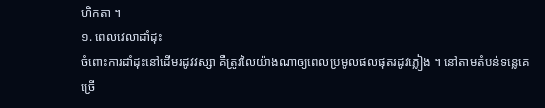ហិកតា ។
១. ពេលវេលាដាំដុះ
ចំពោះការដាំដុះនៅដើមរដូវវស្សា គឺត្រូវលៃយ៉ាងណាឲ្យពេលប្រមូលផលផុតរដូវភ្លៀង ។ នៅតាមតំបន់ទន្លេគេច្រើ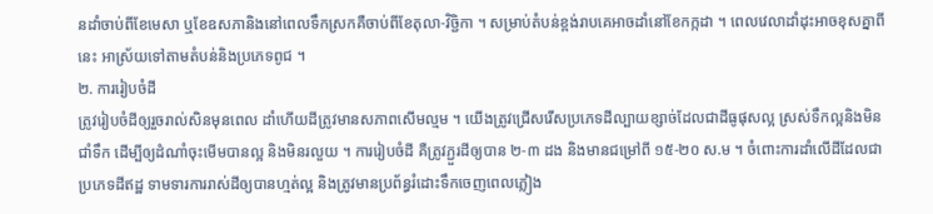នដាំចាប់ពីខែមេសា ឬខែឧសភានិងនៅពេលទឹកស្រកគឺចាប់ពីខែតុលា-វិចិ្ជកា ។ សម្រាប់តំបន់ខ្ពង់រាបគេអាចដាំនៅខែកក្កដា ។ ពេលវេលាដាំដុះអាចខុសគ្នាពីនេះ អាស្រ័យទៅតាមតំបន់និងប្រភេទពូជ ។
២. ការរៀបចំដី
ត្រូវរៀបចំដីឲ្យរួចរាល់សិនមុនពេល ដាំហើយដីត្រូវមានសភាពសើមល្មម ។ យើងត្រូវជ្រើសរើសប្រភេទដីល្បាយខ្សាច់ដែលជាដីធូផុសល្អ ស្រស់ទឹកល្អនិងមិនជាំទឹក ដើម្បីឲ្យដំណាំចុះមើមបានល្អ និងមិនរលួយ ។ ការរៀបចំដី គឺត្រូវភ្ជួរដីឲ្យបាន ២-៣ ដង និងមានជម្រៅពី ១៥-២០ ស.ម ។ ចំពោះការដាំលើដីដែលជាប្រភេទដីឥដ្ឋ ទាមទារការរាស់ដីឲ្យបានហ្មត់ល្អ និងត្រូវមានប្រព័ន្ធរំដោះទឹកចេញពេលភ្លៀង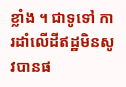ខ្លាំង ។ ជាទូទៅ ការដាំលើដីឥដ្ឋមិនសូវបានផ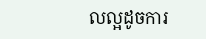លល្អដូចការ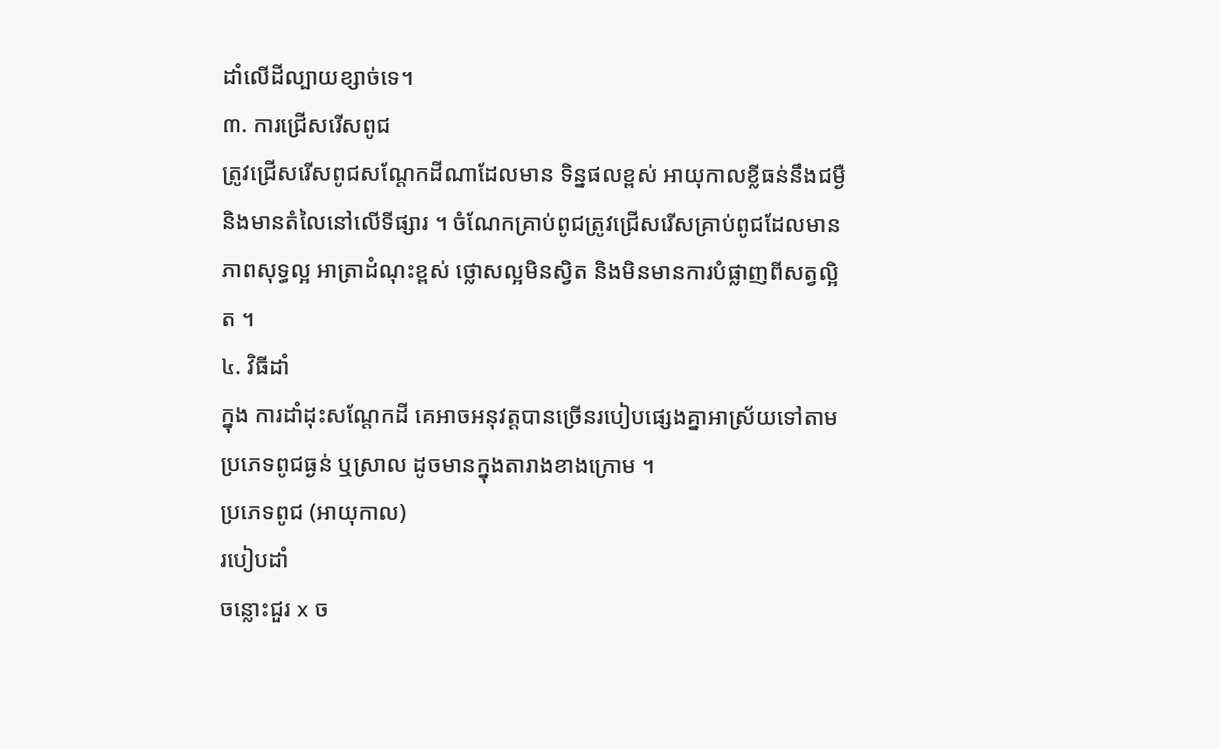ដាំលើដីល្បាយខ្សាច់ទេ។
៣. ការជ្រើសរើសពូជ
ត្រូវជ្រើសរើសពូជសណ្តែកដីណាដែលមាន ទិន្នផលខ្ពស់ អាយុកាលខ្លីធន់នឹងជម្ងឺ និងមានតំលៃនៅលើទីផ្សារ ។ ចំណែកគ្រាប់ពូជត្រូវជ្រើសរើសគ្រាប់ពូជដែលមានភាពសុទ្ធល្អ អាត្រាដំណុះខ្ពស់ ថ្លោសល្អមិនស្វិត និងមិនមានការបំផ្លាញពីសត្វល្អិត ។
៤. វិធីដាំ
ក្នុង ការដាំដុះសណ្តែកដី គេអាចអនុវត្តបានច្រើនរបៀបផ្សេងគ្នាអាស្រ័យទៅតាមប្រភេទពូជធ្ងន់ ឬស្រាល ដូចមានក្នុងតារាងខាងក្រោម ។
ប្រភេទពូជ (អាយុកាល)
របៀបដាំ
ចន្លោះជួរ x ច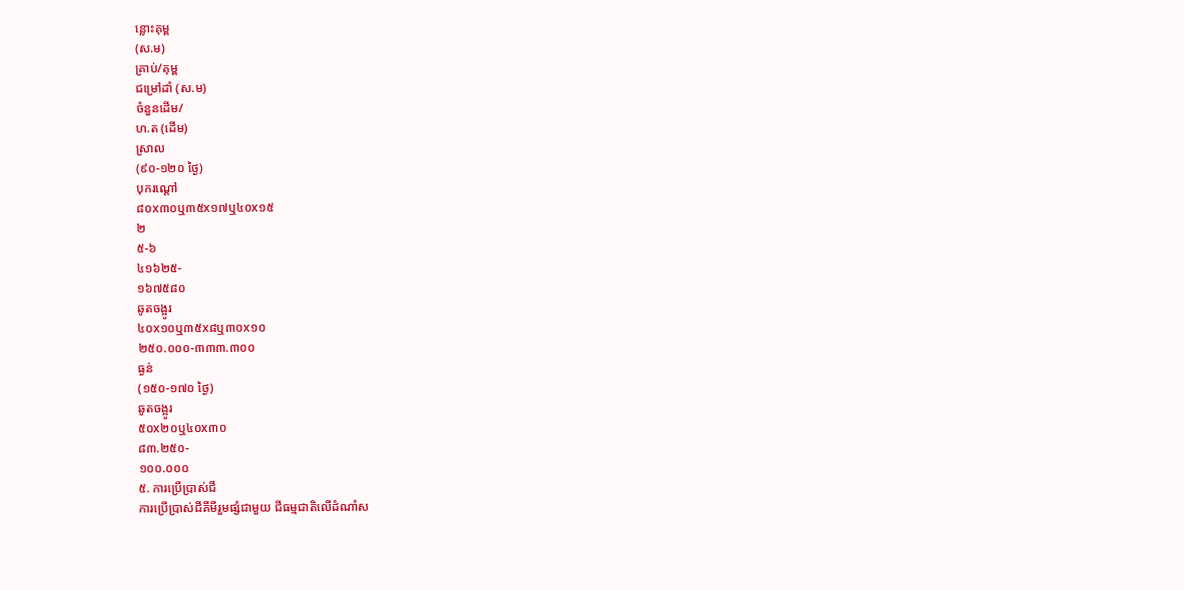ន្លោះគុម្ព
(ស.ម)
គ្រាប់/គុម្ព
ជម្រៅដាំ (ស.ម)
ចំនួនដើម/
ហ.ត (ដើម)
ស្រាល
(៩០-១២០ ថ្ងៃ)
បុករណ្តៅ
៨០x៣០ឬ៣៥x១៧ឬ៤០x១៥
២
៥-៦
៤១៦២៥-
១៦៧៥៨០
ឆូតចង្អូរ
៤០x១០ឬ៣៥x៨ឬ៣០x១០
២៥០.០០០-៣៣៣.៣០០
ធ្ងន់
(១៥០-១៧០ ថ្ងៃ)
ឆូតចង្អូរ
៥០x២០ឬ៤០x៣០
៨៣.២៥០-
១០០.០០០
៥. ការប្រើប្រាស់ជី
ការប្រើប្រាស់ជីគីមីរួមផ្សំជាមួយ ជីធម្មជាតិលើដំណាំស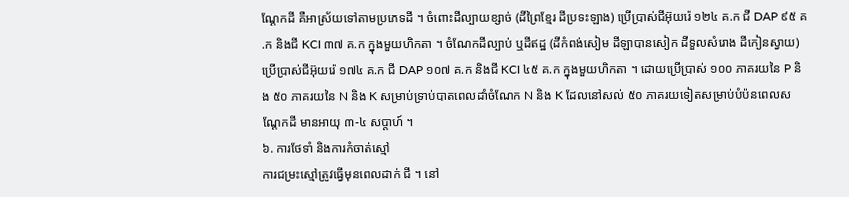ណ្តែកដី គឺអាស្រ័យទៅតាមប្រភេទដី ។ ចំពោះដីល្បាយខ្សាច់ (ដីព្រៃខ្មែរ ដីប្រទះឡាង) ប្រើប្រាស់ជីអ៊ុយរ៉េ ១២៤ គ.ក ជី DAP ៩៥ គ.ក និងជី KCI ៣៧ គ.ក ក្នុងមួយហិកតា ។ ចំណែកដីល្បាប់ ឬដីឥដ្ឋ (ដីកំពង់សៀម ដីឡាបានសៀក ដីទួលសំរោង ដីកៀនស្វាយ) ប្រើប្រាស់ជីអ៊ុយរ៉េ ១៧៤ គ.ក ជី DAP ១០៧ គ.ក និងជី KCI ៤៥ គ.ក ក្នុងមួយហិកតា ។ ដោយប្រើប្រាស់ ១០០ ភាគរយនៃ P និង ៥០ ភាគរយនៃ N និង K សម្រាប់ទ្រាប់បាតពេលដាំចំណែក N និង K ដែលនៅសល់ ៥០ ភាគរយទៀតសម្រាប់បំប៉នពេលសណ្តែកដី មានអាយុ ៣-៤ សប្តាហ៍ ។
៦. ការថែទាំ និងការកំចាត់ស្មៅ
ការជម្រះស្មៅត្រូវធ្វើមុនពេលដាក់ ជី ។ នៅ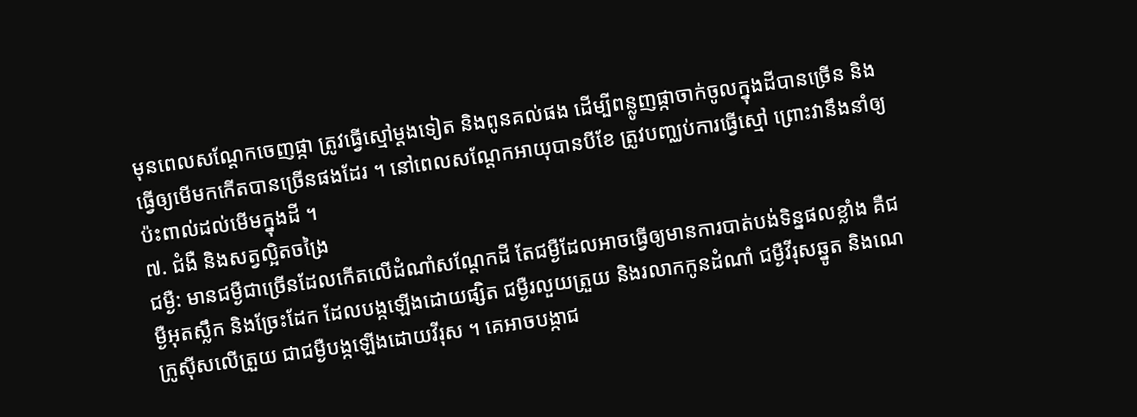មុនពេលសណ្តែកចេញផ្កា ត្រូវធ្វើស្មៅម្តងទៀត និងពូនគល់ផង ដើម្បីពន្លូញផ្កាចាក់ចូលក្នុងដីបានច្រើន និងធ្វើឲ្យមើមកកើតបានច្រើនផងដែរ ។ នៅពេលសណ្តែកអាយុបានបីខែ ត្រូវបញ្ឈប់ការធ្វើស្មៅ ព្រោះវានឹងនាំឲ្យប៉ះពាល់ដល់មើមក្នុងដី ។
៧. ជំងឺ និងសត្វល្អិតចង្រៃ
ជម្ងឺ: មានជម្ងឺជាច្រើនដែលកើតលើដំណាំសណ្តែកដី តែជម្ងឺដែលអាចធ្វើឲ្យមានការបាត់បង់ទិន្នផលខ្លាំង គឺជម្ងឺអុតស្លឹក និងច្រែះដែក ដែលបង្កឡើងដោយផ្សិត ជម្ងឺរលួយត្រួយ និងរលាកកូនដំណាំ ជម្ងឺវីរុសឆ្នូត និងណេក្រូស៊ីសលើត្រួយ ជាជម្ងឺបង្កឡើងដោយវីរុស ។ គេអាចបង្កាជ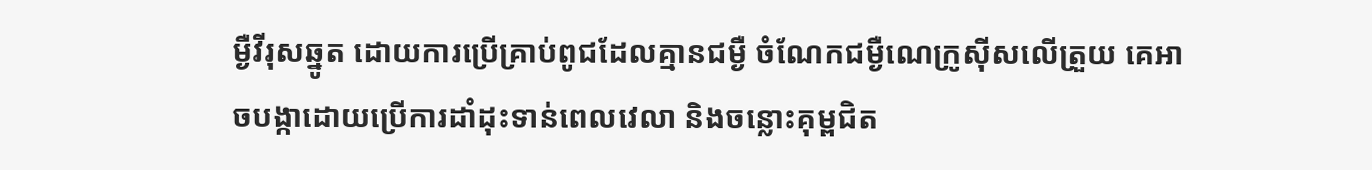ម្ងឺវីរុសឆ្នូត ដោយការប្រើគ្រាប់ពូជដែលគ្មានជម្ងឺ ចំណែកជម្ងឺណេក្រូស៊ីសលើត្រួយ គេអាចបង្កាដោយប្រើការដាំដុះទាន់ពេលវេលា និងចន្លោះគុម្ពជិត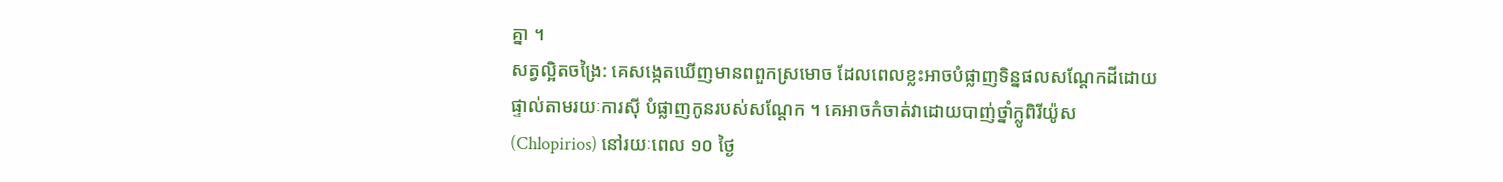គ្នា ។
សត្វល្អិតចង្រៃ: គេសង្កេតឃើញមានពពួកស្រមោច ដែលពេលខ្លះអាចបំផ្លាញទិន្នផលសណ្តែកដីដោយផ្ទាល់តាមរយៈការស៊ី បំផ្លាញកូនរបស់សណ្តែក ។ គេអាចកំចាត់វាដោយបាញ់ថ្នាំក្លូពិរីយ៉ូស (Chlopirios) នៅរយៈពេល ១០ ថ្ងៃ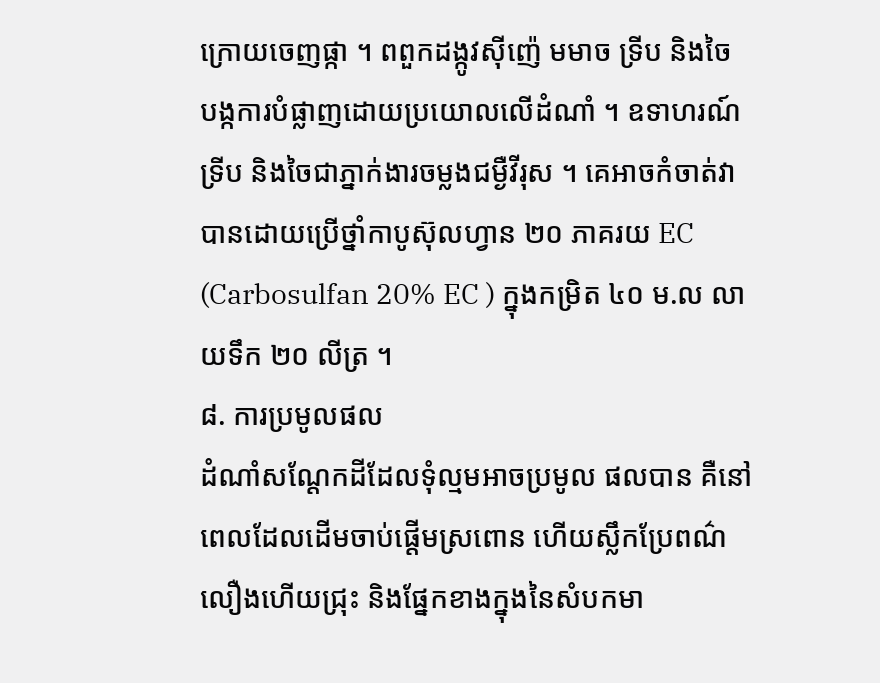ក្រោយចេញផ្កា ។ ពពួកដង្កូវស៊ីញ៉េ មមាច ទ្រីប និងចៃ បង្កការបំផ្លាញដោយប្រយោលលើដំណាំ ។ ឧទាហរណ៍ ទ្រីប និងចៃជាភ្នាក់ងារចម្លងជម្ងឺវីរុស ។ គេអាចកំចាត់វាបានដោយប្រើថ្នាំកាបូស៊ុលហ្វាន ២០ ភាគរយ EC (Carbosulfan 20% EC ) ក្នុងកម្រិត ៤០ ម.ល លាយទឹក ២០ លីត្រ ។
៨. ការប្រមូលផល
ដំណាំសណ្តែកដីដែលទុំល្មមអាចប្រមូល ផលបាន គឺនៅពេលដែលដើមចាប់ផ្តើមស្រពោន ហើយស្លឹកប្រែពណ៌លឿងហើយជ្រុះ និងផ្នែកខាងក្នុងនៃសំបកមា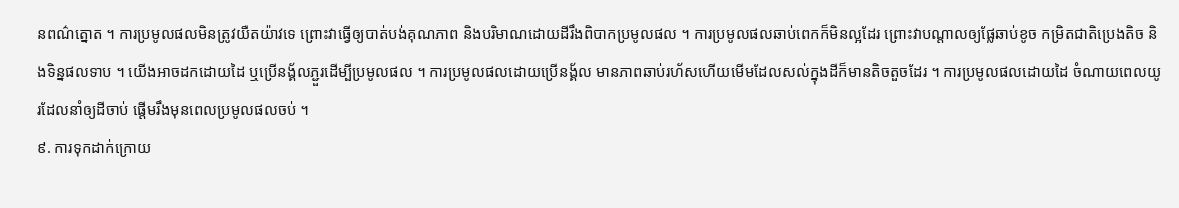នពណ៌ត្នោត ។ ការប្រមូលផលមិនត្រូវយឺតយ៉ាវទេ ព្រោះវាធ្វើឲ្យបាត់បង់គុណភាព និងបរិមាណដោយដីរឹងពិបាកប្រមូលផល ។ ការប្រមូលផលឆាប់ពេកក៏មិនល្អដែរ ព្រោះវាបណ្តាលឲ្យផ្លែឆាប់ខូច កម្រិតជាតិប្រេងតិច និងទិន្នផលទាប ។ យើងអាចដកដោយដៃ ឬប្រើនង្គ័លភ្ជួរដើម្បីប្រមូលផល ។ ការប្រមូលផលដោយប្រើនង្គ័ល មានភាពឆាប់រហ័សហើយមើមដែលសល់ក្នុងដីក៏មានតិចតួចដែរ ។ ការប្រមូលផលដោយដៃ ចំណាយពេលយូរដែលនាំឲ្យដីចាប់ ផ្តើមរឹងមុនពេលប្រមូលផលចប់ ។
៩. ការទុកដាក់ក្រោយ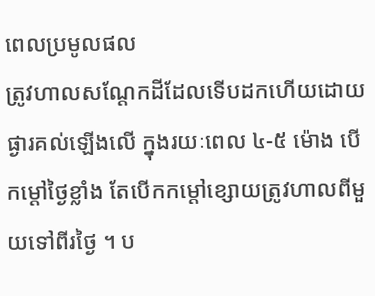ពេលប្រមូលផល
ត្រូវហាលសណ្តែកដីដែលទើបដកហើយដោយ ផ្ងារគល់ឡើងលើ ក្នុងរយៈពេល ៤-៥ ម៉ោង បើកម្តៅថ្ងៃខ្លាំង តែបើកកម្តៅខ្សោយត្រូវហាលពីមួយទៅពីរថ្ងៃ ។ ប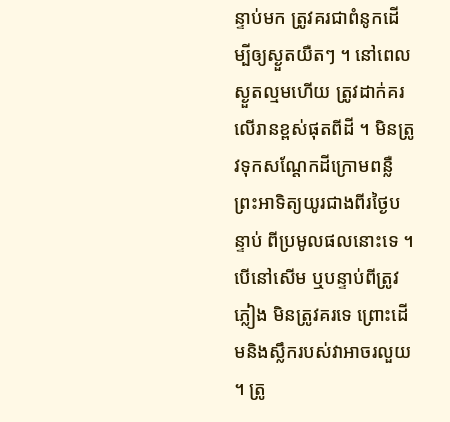ន្ទាប់មក ត្រូវគរជាពំនូកដើម្បីឲ្យស្ងួតយឺតៗ ។ នៅពេលស្ងួតល្មមហើយ ត្រូវដាក់គរលើរានខ្ពស់ផុតពីដី ។ មិនត្រូវទុកសណ្តែកដីក្រោមពន្លឺព្រះអាទិត្យយូរជាងពីរថ្ងៃបន្ទាប់ ពីប្រមូលផលនោះទេ ។ បើនៅសើម ឬបន្ទាប់ពីត្រូវភ្លៀង មិនត្រូវគរទេ ព្រោះដើមនិងស្លឹករបស់វាអាចរលួយ ។ ត្រូ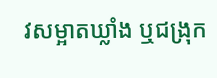វសម្អាតឃ្លាំង ឬជង្រុក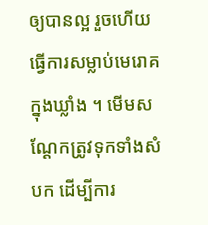ឲ្យបានល្អ រួចហើយធ្វើការសម្លាប់មេរោគក្នុងឃ្លាំង ។ មើមសណ្តែកត្រូវទុកទាំងសំបក ដើម្បីការ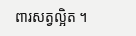ពារសត្វល្អិត ។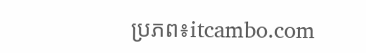ប្រភព៖itcambo.com